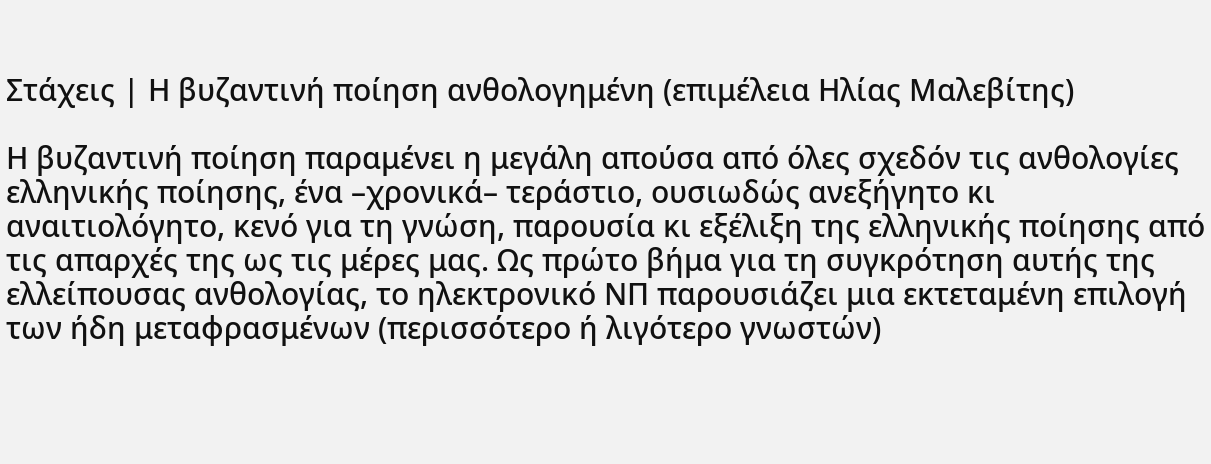Στάχεις | Η βυζαντινή ποίηση ανθολογημένη (επιμέλεια Ηλίας Μαλεβίτης)

Η βυζαντινή ποίηση παραμένει η μεγάλη απούσα από όλες σχεδόν τις ανθολογίες ελληνικής ποίησης, ένα –χρονικά– τεράστιο, ουσιωδώς ανεξήγητο κι αναιτιολόγητο, κενό για τη γνώση, παρουσία κι εξέλιξη της ελληνικής ποίησης από τις απαρχές της ως τις μέρες μας. Ως πρώτο βήμα για τη συγκρότηση αυτής της ελλείπουσας ανθολογίας, το ηλεκτρονικό ΝΠ παρουσιάζει μια εκτεταμένη επιλογή των ήδη μεταφρασμένων (περισσότερο ή λιγότερο γνωστών)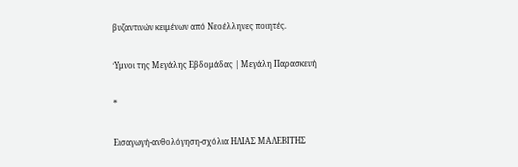βυζαντινών κειμένων από Νεοέλληνες ποιητές.

Ύμνοι της Μεγάλης Εβδομάδας | Μεγάλη Παρασκευή

*

Εισαγωγή-ανθολόγηση-σχόλια ΗΛΙΑΣ ΜΑΛΕΒΙΤΗΣ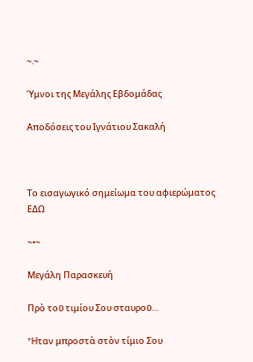~.~

Ύμνοι της Μεγάλης Εβδομάδας

Αποδόσεις του Ιγνάτιου Σακαλή



Το εισαγωγικό σημείωμα του αφιερώματος ΕΔΩ

~•~

Μεγάλη Παρασκευή

Πρὸ τοῦ τιμίου Σου σταυροῦ…

Ἦταν μπροστὰ στὸν τίμιο Σου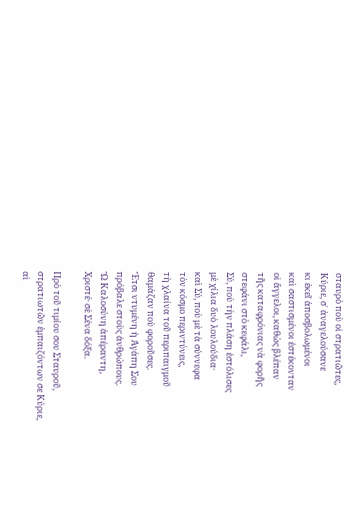σταυρὸ ποὺ οἱ στρατιῶτες,
Κύριε, σ᾽ ἀναγελούσανε
κι ἐκεῖ ἀποσβολωμένοι
καὶ σαστισμένοι ἐστέκονταν
οἱ ἄγγελοι, καθὼς βλέπαν
τῆς καταφρόνιας νὰ φορῆς
στεφάνι στὸ κεφάλι,
Σύ, ποὺ τὴν πλάση ἐστόλισες
μὲ χίλια δυὸ λουλούδια·
καὶ Σύ, ποὺ μὲ τὰ σύννεφα
τὸν κόσμο περιντύνεις,
τὴ χλαίνα τοῦ περιπαιγμοῦ
θαμάζαν ποὺ φοροῦσες.
Ἔτσι ντυμένη ἡ Ἀγάπη Σου
πρόβαλε στοὺς ἀνθρώπους.
Ὢ Καλοσύνη ἀπέραντη,
Χριστέ· σὲ Σένα δόξα.

Πρὸ τοῦ τιμίου σου Σταυροῦ,
στρατιωτῶν ἐμπαιζόντων σε Κύριε,
αἱ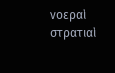νοεραὶ στρατιαὶ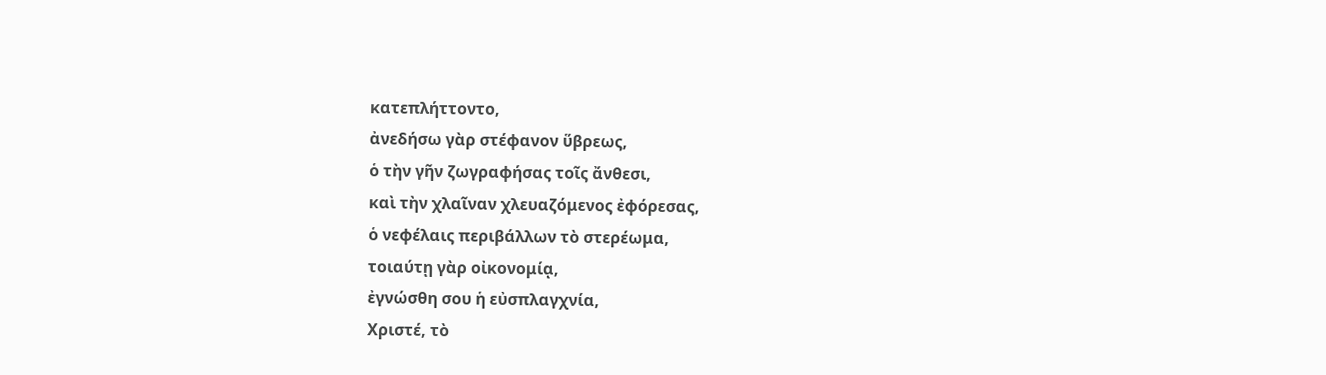κατεπλήττοντο,
ἀνεδήσω γὰρ στέφανον ὕβρεως,
ὁ τὴν γῆν ζωγραφήσας τοῖς ἄνθεσι,
καὶ τὴν χλαῖναν χλευαζόμενος ἐφόρεσας,
ὁ νεφέλαις περιβάλλων τὸ στερέωμα,
τοιαύτῃ γὰρ οἰκονομίᾳ,
ἐγνώσθη σου ἡ εὐσπλαγχνία,
Χριστέ, τὸ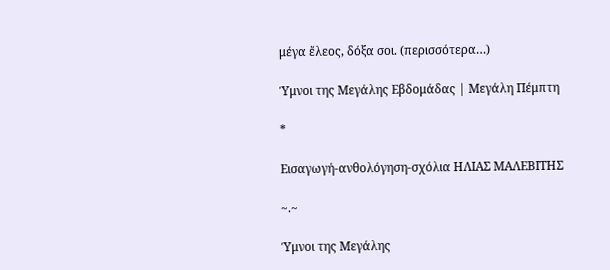μέγα ἔλεος, δόξα σοι. (περισσότερα…)

Ύμνοι της Μεγάλης Εβδομάδας | Μεγάλη Πέμπτη

*

Εισαγωγή-ανθολόγηση-σχόλια ΗΛΙΑΣ ΜΑΛΕΒΙΤΗΣ

~.~

Ύμνοι της Μεγάλης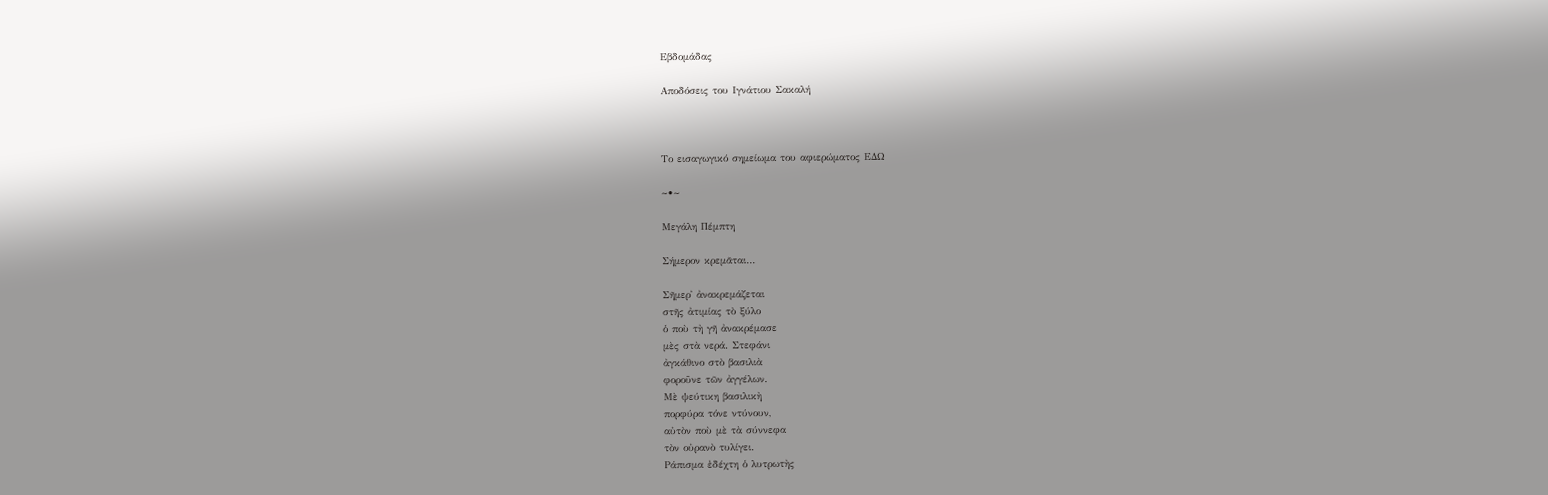Εβδομάδας

Αποδόσεις του Ιγνάτιου Σακαλή



Το εισαγωγικό σημείωμα του αφιερώματος ΕΔΩ

~•~

Μεγάλη Πέμπτη

Σήμερον κρεμᾶται…

Σῆμερ᾽ ἀνακρεμάζεται
στῆς ἀτιμίας τὸ ξύλο
ὁ ποὺ τὴ γῆ ἀνακρέμασε
μὲς στὰ νερά. Στεφάνι
ἀγκάθινο στὸ βασιλιὰ
φοροῦνε τῶν ἀγγέλων.
Μὲ ψεύτικη βασιλικὴ
πορφύρα τόνε ντύνουν,
αὐτὸν ποὺ μὲ τὰ σύννεφα
τὸν οὐρανὸ τυλίγει.
Ράπισμα ἐδέχτη ὁ λυτρωτὴς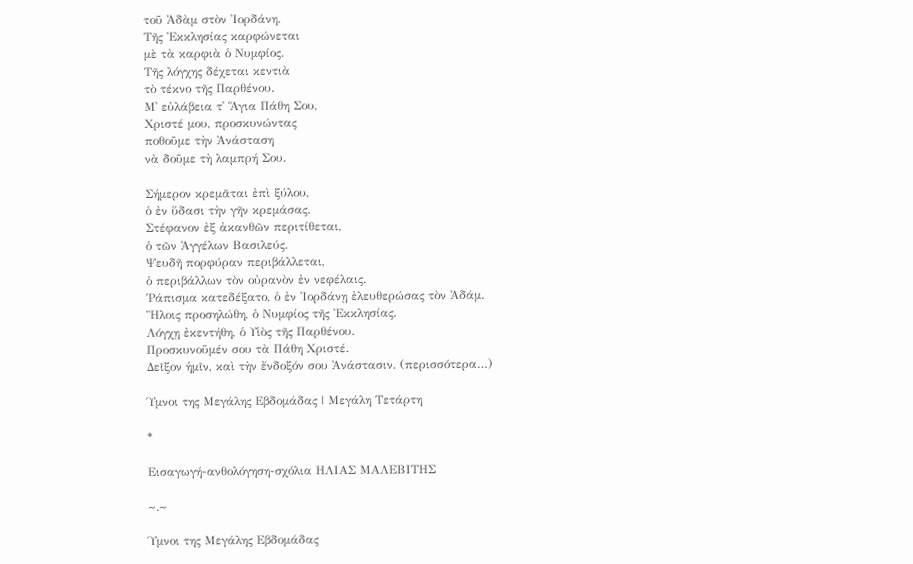τοῦ Ἀδὰμ στὸν Ἰορδάνη.
Τῆς Ἐκκλησίας καρφώνεται
μὲ τὰ καρφιὰ ὁ Νυμφίος.
Τῆς λόγχης δέχεται κεντιὰ
τὸ τέκνο τῆς Παρθένου.
Μ᾽ εὐλάβεια τ᾽ Ἅγια Πάθη Σου,
Χριστέ μου, προσκυνώντας
ποθοῦμε τὴν Ἀνάσταση
νὰ δοῦμε τὴ λαμπρή Σου.

Σήμερον κρεμᾶται ἐπὶ ξύλου,
ὁ ἐν ὕδασι τὴν γῆν κρεμάσας.
Στέφανον ἐξ ἀκανθῶν περιτίθεται,
ὁ τῶν Ἀγγέλων Βασιλεύς.
Ψευδῆ πορφύραν περιβάλλεται,
ὁ περιβάλλων τὸν οὐρανὸν ἐν νεφέλαις.
Ῥάπισμα κατεδέξατο, ὁ ἐν Ἰορδάνῃ ἐλευθερώσας τὸν Ἀδάμ.
Ἣλοις προσηλώθη, ὁ Νυμφίος τῆς Ἐκκλησίας.
Λόγχῃ ἐκεντήθη, ὁ Υἱὸς τῆς Παρθένου.
Προσκυνοῦμέν σου τὰ Πάθη Χριστέ.
Δεῖξον ἡμῖν, καὶ τὴν ἔνδοξόν σου Ἀνάστασιν. (περισσότερα…)

Ύμνοι της Μεγάλης Εβδομάδας | Μεγάλη Τετάρτη

*

Εισαγωγή-ανθολόγηση-σχόλια ΗΛΙΑΣ ΜΑΛΕΒΙΤΗΣ

~.~

Ύμνοι της Μεγάλης Εβδομάδας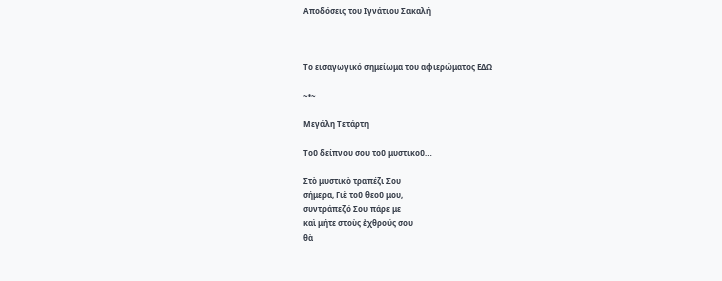Αποδόσεις του Ιγνάτιου Σακαλή



Το εισαγωγικό σημείωμα του αφιερώματος ΕΔΩ

~•~

Μεγάλη Τετάρτη

Τοῦ δείπνου σου τοῦ μυστικοῦ…

Στὸ μυστικὸ τραπέζι Σου
σήμερα, Γιὲ τοῦ θεοῦ μου,
συντράπεζό Σου πάρε με
καὶ μήτε στοὺς ἐχθρούς σου
θὰ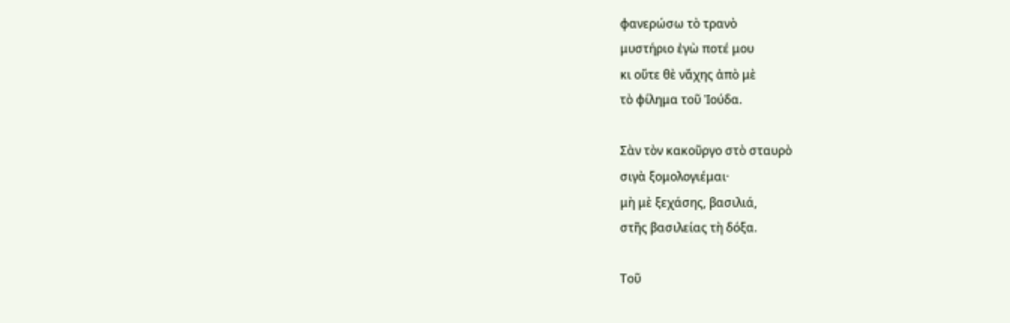φανερώσω τὸ τρανὸ
μυστήριο ἐγὼ ποτέ μου
κι οὔτε θὲ νἄχης ἀπὸ μὲ
τὸ φίλημα τοῦ Ἰούδα.

Σὰν τὸν κακοῦργο στὸ σταυρὸ
σιγὰ ξομολογιέμαι·
μὴ μὲ ξεχάσης, βασιλιά,
στῆς βασιλείας τὴ δόξα.

Τοῦ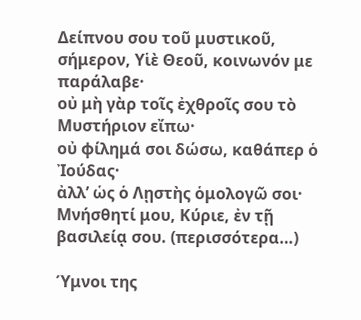Δείπνου σου τοῦ μυστικοῦ,
σήμερον, Υἱὲ Θεοῦ, κοινωνόν με παράλαβε·
οὐ μὴ γὰρ τοῖς ἐχθροῖς σου τὸ Μυστήριον εἴπω·
οὐ φίλημά σοι δώσω, καθάπερ ὁ Ἰούδας·
ἀλλ’ ὡς ὁ Λῃστὴς ὁμολογῶ σοι·
Μνήσθητί μου, Κύριε, ἐν τῇ βασιλείᾳ σου. (περισσότερα…)

Ύμνοι της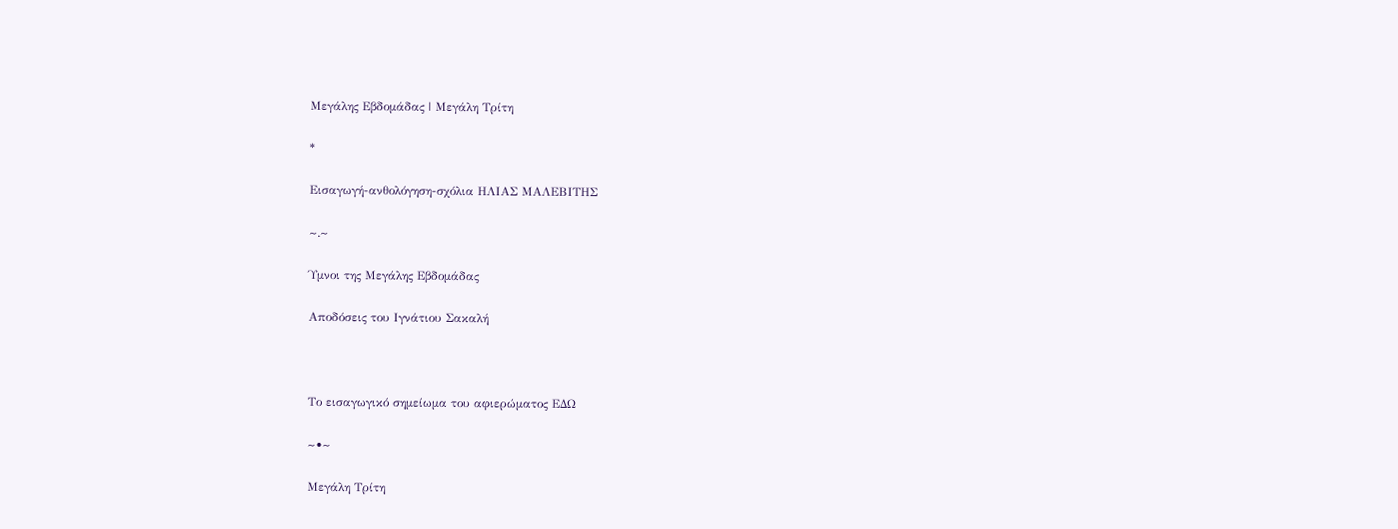Μεγάλης Εβδομάδας | Μεγάλη Τρίτη

*

Εισαγωγή-ανθολόγηση-σχόλια ΗΛΙΑΣ ΜΑΛΕΒΙΤΗΣ

~.~

Ύμνοι της Μεγάλης Εβδομάδας

Αποδόσεις του Ιγνάτιου Σακαλή



Το εισαγωγικό σημείωμα του αφιερώματος ΕΔΩ

~•~

Μεγάλη Τρίτη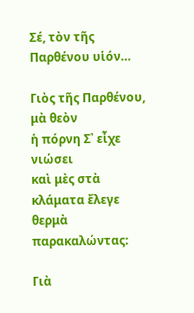Σέ, τὸν τῆς Παρθένου υἱόν…

Γιὸς τῆς Παρθένου, μὰ θεὸν
ἡ πόρνη Σ᾽ εἶχε νιώσει
καὶ μὲς στὰ κλάματα ἔλεγε
θερμὰ παρακαλώντας:

Γιὰ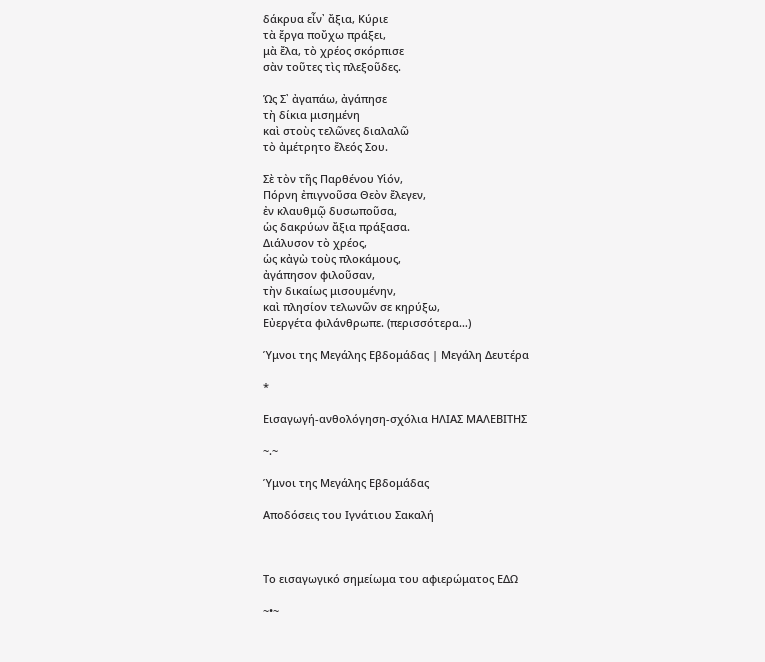δάκρυα εἶν᾽ ἄξια, Κύριε
τὰ ἔργα ποὔχω πράξει,
μὰ ἔλα, τὸ χρέος σκόρπισε
σὰν τοῦτες τὶς πλεξοῦδες.

Ὡς Σ᾽ ἀγαπάω, ἀγάπησε
τὴ δίκια μισημένη
καὶ στοὺς τελῶνες διαλαλῶ
τὸ ἀμέτρητο ἔλεός Σου.

Σὲ τὸν τῆς Παρθένου Υἱόν,
Πόρνη ἐπιγνοῦσα Θεὸν ἔλεγεν,
ἐν κλαυθμῷ δυσωποῦσα,
ὡς δακρύων ἄξια πράξασα.
Διάλυσον τὸ χρέος,
ὡς κἀγὼ τοὺς πλοκάμους,
ἀγάπησον φιλοῦσαν,
τὴν δικαίως μισουμένην,
καὶ πλησίον τελωνῶν σε κηρύξω,
Εὐεργέτα φιλάνθρωπε. (περισσότερα…)

Ύμνοι της Μεγάλης Εβδομάδας | Μεγάλη Δευτέρα

*

Εισαγωγή-ανθολόγηση-σχόλια ΗΛΙΑΣ ΜΑΛΕΒΙΤΗΣ

~.~

Ύμνοι της Μεγάλης Εβδομάδας

Αποδόσεις του Ιγνάτιου Σακαλή



Το εισαγωγικό σημείωμα του αφιερώματος ΕΔΩ

~•~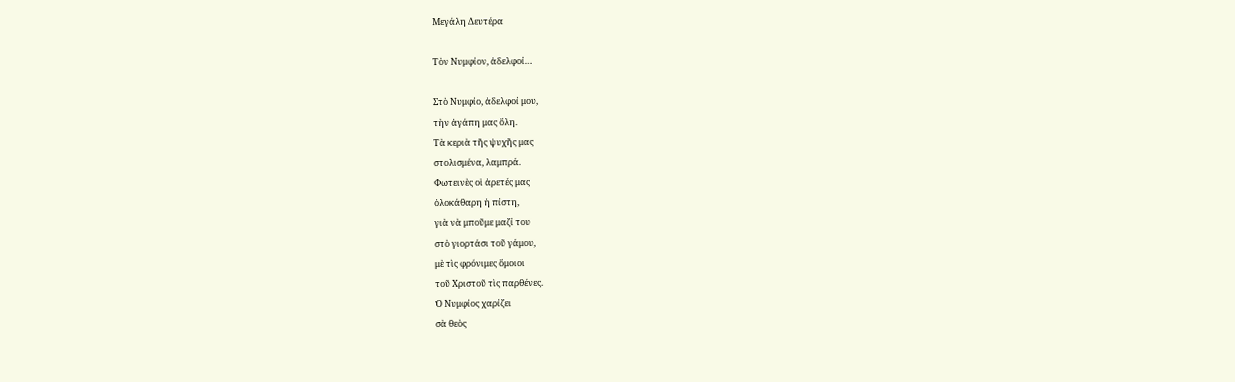Μεγάλη Δευτέρα

Τὸν Νυμφίον, ἀδελφοί…

Στὸ Νυμφίο, ἀδελφοί μου,
τὴν ἀγάπη μας ὅλη.
Τὰ κεριὰ τῆς ψυχῆς μας
στολισμένα, λαμπρά.
Φωτεινὲς οἱ ἀρετές μας
ὁλοκάθαρη ἡ πίστη,
γιὰ νὰ μποῦμε μαζί του
στὸ γιορτάσι τοῦ γάμου,
μὲ τὶς φρόνιμες ὅμοιοι
τοῦ Χριστοῦ τὶς παρθένες.
Ὁ Νυμφίος χαρίζει
σὰ θεὸς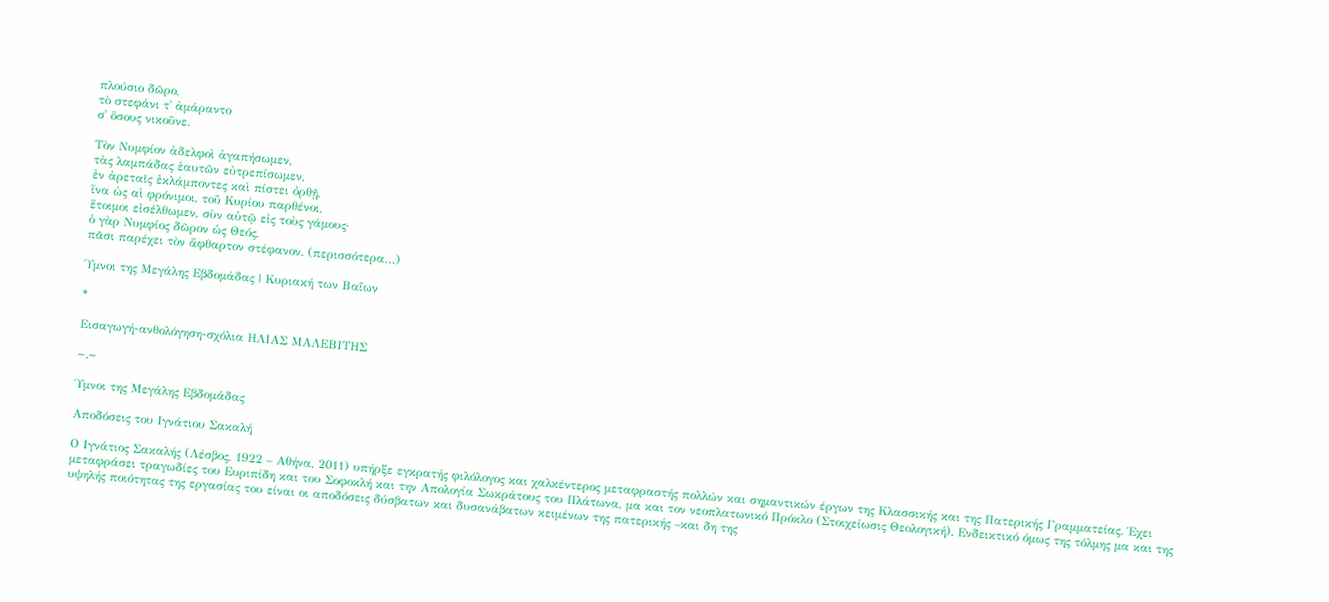πλούσιο δῶρο,
τὸ στεφάνι τ᾽ ἀμάραντο
σ᾽ ὅσους νικοῦνε.

Τὸν Νυμφίον ἀδελφοὶ ἀγαπήσωμεν,
τὰς λαμπάδας ἑαυτῶν εὐτρεπίσωμεν,
ἐν ἀρεταῖς ἐκλάμποντες καὶ πίστει ὀρθῇ,
ἵνα ὡς αἱ φρόνιμοι, τοῦ Κυρίου παρθένοι,
ἕτοιμοι εἰσέλθωμεν, σὺν αὐτῷ εἰς τοὺς γάμους·
ὁ γὰρ Νυμφίος δῶρον ὡς Θεός,
πᾶσι παρέχει τὸν ἄφθαρτον στέφανον. (περισσότερα…)

Ύμνοι της Μεγάλης Εβδομάδας | Κυριακή των Βαΐων

*

Εισαγωγή-ανθολόγηση-σχόλια ΗΛΙΑΣ ΜΑΛΕΒΙΤΗΣ

~.~

Ύμνοι της Μεγάλης Εβδομάδας

Αποδόσεις του Ιγνάτιου Σακαλή

Ο Ιγνάτιος Σακαλής (Λέσβος, 1922 – Αθήνα, 2011) υπήρξε εγκρατής φιλόλογος και χαλκέντερος μεταφραστής πολλών και σημαντικών έργων της Κλασσικής και της Πατερικής Γραμματείας. Έχει μεταφράσει τραγωδίες του Ευριπίδη και του Σοφοκλή και την Απολογία Σωκράτους του Πλάτωνα, μα και τον νεοπλατωνικό Πρόκλο (Στοιχείωσις Θεολογική). Ενδεικτικό όμως της τόλμης μα και της υψηλής ποιότητας της εργασίας του είναι οι αποδόσεις δύσβατων και δυσανάβατων κειμένων της πατερικής –και δη της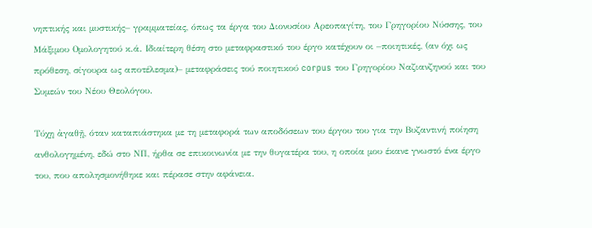νηπτικής και μυστικής– γραμματείας, όπως τα έργα του Διονυσίου Αρεοπαγίτη, του Γρηγορίου Νύσσης, του Μάξιμου Ομολογητού κ.ά. Ιδιαίτερη θέση στο μεταφραστικό του έργο κατέχουν οι –ποιητικές, (αν όχι ως πρόθεση, σίγουρα ως αποτέλεσμα)– μεταφράσεις τού ποιητικού corpus του Γρηγορίου Ναζιανζηνού και του Συμεών του Νέου Θεολόγου.

Τύχῃ ἀγαθῇ, όταν καταπιάστηκα με τη μεταφορά των αποδόσεων του έργου του για την Βυζαντινή ποίηση ανθολογημένη, εδώ στο ΝΠ, ήρθα σε επικοινωνία με την θυγατέρα του, η οποία μου έκανε γνωστό ένα έργο του, που απολησμονήθηκε και πέρασε στην αφάνεια.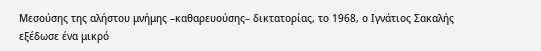Μεσούσης της αλήστου μνήμης –καθαρευούσης– δικτατορίας, το 1968, ο Ιγνάτιος Σακαλής εξέδωσε ένα μικρό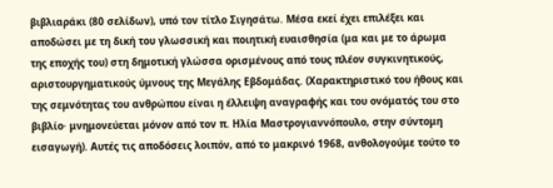βιβλιαράκι (80 σελίδων), υπό τον τίτλο Σιγησάτω. Μέσα εκεί έχει επιλέξει και αποδώσει με τη δική του γλωσσική και ποιητική ευαισθησία (μα και με το άρωμα της εποχής του) στη δημοτική γλώσσα ορισμένους από τους πλέον συγκινητικούς, αριστουργηματικούς ύμνους της Μεγάλης Εβδομάδας. (Χαρακτηριστικό του ήθους και της σεμνότητας του ανθρώπου είναι η έλλειψη αναγραφής και του ονόματός του στο βιβλίο· μνημονεύεται μόνον από τον π. Ηλία Μαστρογιαννόπουλο, στην σύντομη εισαγωγή). Αυτές τις αποδόσεις λοιπόν, από το μακρινό 1968, ανθολογούμε τούτο το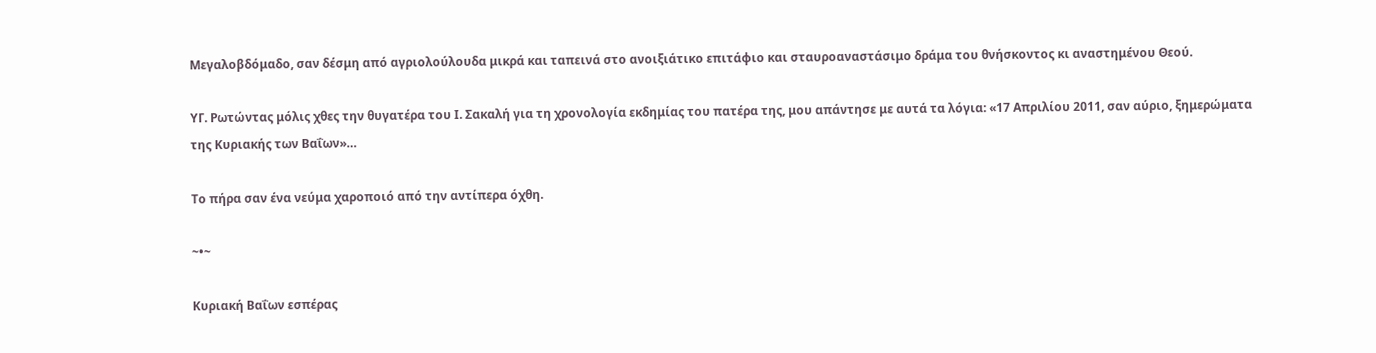Μεγαλοβδόμαδο, σαν δέσμη από αγριολούλουδα μικρά και ταπεινά στο ανοιξιάτικο επιτάφιο και σταυροαναστάσιμο δράμα του θνήσκοντος κι αναστημένου Θεού.

ΥΓ. Ρωτώντας μόλις χθες την θυγατέρα του Ι. Σακαλή για τη χρονολογία εκδημίας του πατέρα της, μου απάντησε με αυτά τα λόγια: «17 Απριλίου 2011, σαν αύριο, ξημερώματα της Κυριακής των Βαΐων»…

Το πήρα σαν ένα νεύμα χαροποιό από την αντίπερα όχθη.

~•~

Κυριακή Βαΐων εσπέρας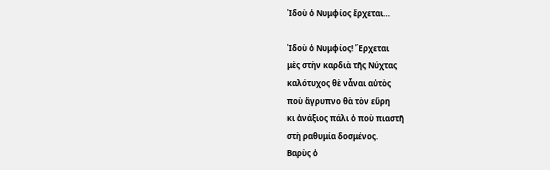Ἰδοὺ ὁ Νυμφίος ἔρχεται…

Ἰδοὺ ὁ Νυμφίος! Ἔρχεται
μὲς στὴν καρδιὰ τῆς Νύχτας
καλότυχος θὲ νἆναι αὐτὸς
ποὺ ἄγρυπνο θὰ τὸν εὕρη
κι ἀνάξιος πάλι ὁ ποὺ πιαστῆ
στὴ ραθυμία δοσμένος.
Βαρὺς ὁ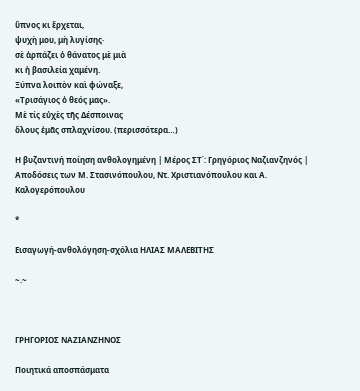ὕπνος κι ἔρχεται,
ψυχὴ μου, μὴ λυγίσης·
σὲ ἁρπάζει ὁ θάνατος μὲ μιὰ
κι ἡ βασιλεία χαμένη.
Ξύπνα λοιπὸν καὶ φώναξε,
«Τρισάγιος ὁ θεός μας».
Μὲ τίς εὐχὲς τῆς Δέσποινας
ὅλους ἐμᾶς σπλαχνίσου. (περισσότερα…)

Η βυζαντινή ποίηση ανθολογημένη | Μέρος ΣΤ΄: Γρηγόριος Ναζιανζηνός | Αποδόσεις των Μ. Στασινόπουλου, Ντ. Χριστιανόπουλου και Α. Καλογερόπουλου

*

Εισαγωγή-ανθολόγηση-σχόλια ΗΛΙΑΣ ΜΑΛΕΒΙΤΗΣ

~.~



ΓΡΗΓΟΡΙΟΣ ΝΑΖΙΑΝΖΗΝΟΣ

Ποιητικά αποσπάσματα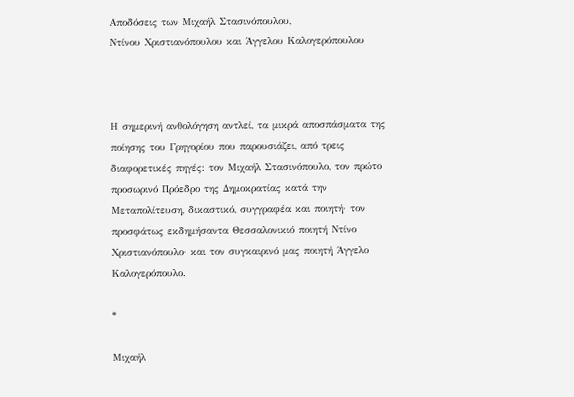Αποδόσεις των Μιχαήλ Στασινόπουλου,
Ντίνου Χριστιανόπουλου και Άγγελου Καλογερόπουλου



Η σημερινή ανθολόγηση αντλεί, τα μικρά αποσπάσματα της ποίησης του Γρηγορίου που παρουσιάζει, από τρεις διαφορετικές πηγές: τον Μιχαήλ Στασινόπουλο, τον πρώτο προσωρινό Πρόεδρο της Δημοκρατίας κατά την Μεταπολίτευση, δικαστικό, συγγραφέα και ποιητή· τον προσφάτως εκδημήσαντα Θεσσαλονικιό ποιητή Ντίνο Χριστιανόπουλο· και τον συγκαιρινό μας ποιητή Άγγελο Καλογερόπουλο.

*

Μιχαήλ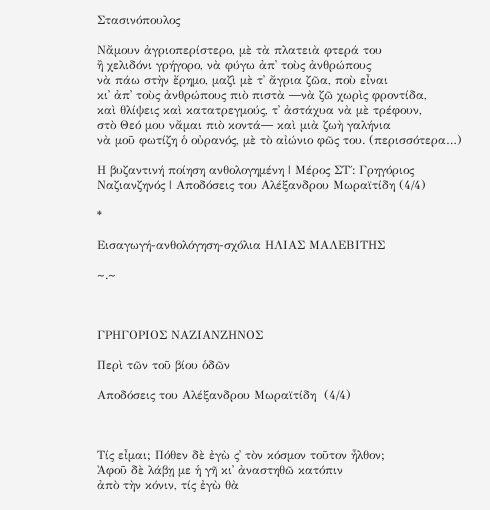Στασινόπουλος

Νἄμουν ἀγριοπερίστερο, μὲ τὰ πλατειὰ φτερά του
ἢ χελιδόνι γρήγορο, νὰ φύγω ἀπ᾽ τοὺς ἀνθρώπους
νὰ πάω στὴν ἔρημο, μαζὶ μὲ τ᾽ ἄγρια ζῶα, ποὺ εἶναι
κι᾽ ἀπ᾽ τοὺς ἀνθρώπους πιὸ πιστὰ ―νὰ ζῶ χωρὶς φροντίδα,
καὶ θλίψεις καὶ κατατρεγμούς, τ᾽ ἀστάχυα νὰ μὲ τρέφουν,
στὸ Θεό μου νἄμαι πιὸ κοντά― καὶ μιὰ ζωὴ γαλήνια
νὰ μοῦ φωτίζη ὁ οὐρανός, μὲ τὸ αἰώνιο φῶς του. (περισσότερα…)

Η βυζαντινή ποίηση ανθολογημένη | Μέρος ΣΤ΄: Γρηγόριος Ναζιανζηνός | Αποδόσεις του Αλέξανδρου Μωραϊτίδη (4/4)

*

Εισαγωγή-ανθολόγηση-σχόλια ΗΛΙΑΣ ΜΑΛΕΒΙΤΗΣ

~.~



ΓΡΗΓΟΡΙΟΣ ΝΑΖΙΑΝΖΗΝΟΣ

Περὶ τῶν τοῦ βίου ὁδῶν

Αποδόσεις του Αλέξανδρου Μωραϊτίδη  (4/4)



Τίς εἶμαι; Πόθεν δὲ ἐγὼ ς᾽ τὸν κόσμον τοῦτον ἦλθον;
Ἀφοῦ δὲ λάβῃ με ἡ γῆ κι᾽ ἀναστηθῶ κατόπιν
ἀπὸ τὴν κόνιν, τίς ἐγὼ θὰ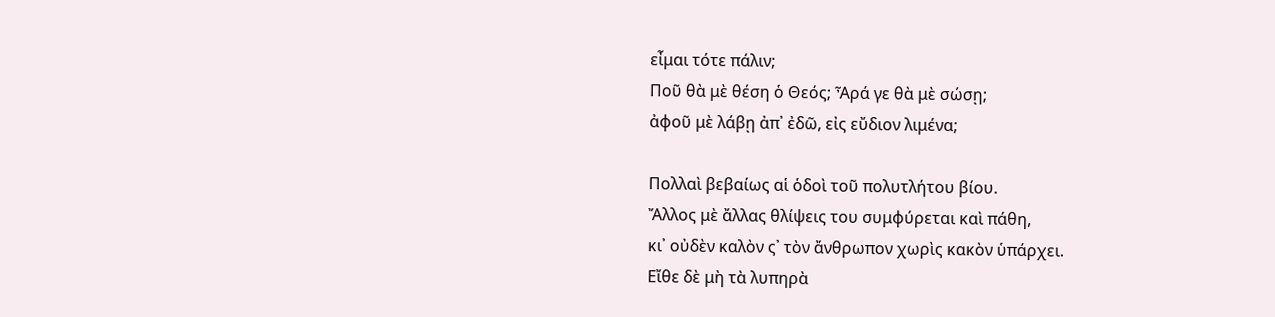εἶμαι τότε πάλιν;
Ποῦ θὰ μὲ θέση ὁ Θεός; Ἆρά γε θὰ μὲ σώσῃ;
ἀφοῦ μὲ λάβῃ ἀπ᾽ ἐδῶ, εἰς εὔδιον λιμένα;

Πολλαὶ βεβαίως αἱ ὁδοὶ τοῦ πολυτλήτου βίου.
Ἄλλος μὲ ἄλλας θλίψεις του συμφύρεται καὶ πάθη,
κι᾽ οὐδὲν καλὸν ς᾽ τὸν ἄνθρωπον χωρὶς κακὸν ὑπάρχει.
Εἴθε δὲ μὴ τὰ λυπηρὰ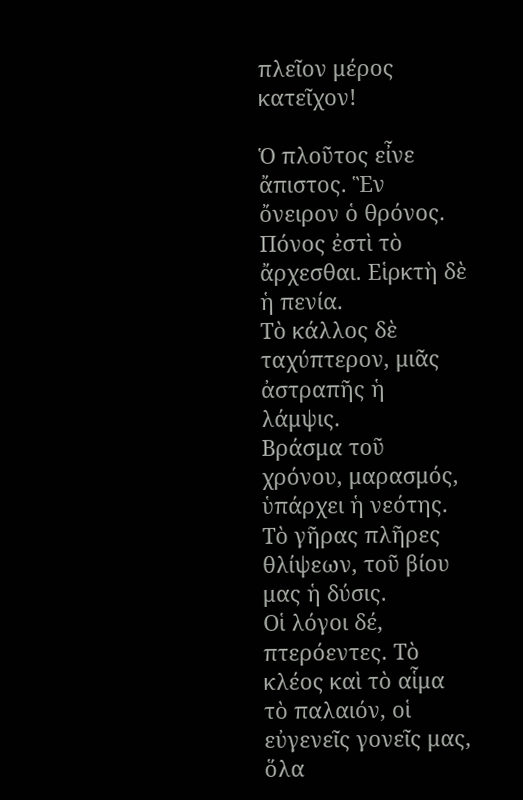πλεῖον μέρος κατεῖχον!

Ὁ πλοῦτος εἶνε ἄπιστος. Ἓν ὄνειρον ὁ θρόνος.
Πόνος ἐστὶ τὸ ἄρχεσθαι. Εἱρκτὴ δὲ ἡ πενία.
Τὸ κάλλος δὲ ταχύπτερον, μιᾶς ἀστραπῆς ἡ λάμψις.
Βράσμα τοῦ χρόνου, μαρασμός, ὑπάρχει ἡ νεότης.
Τὸ γῆρας πλῆρες θλίψεων, τοῦ βίου μας ἡ δύσις.
Οἱ λόγοι δέ, πτερόεντες. Τὸ κλέος καὶ τὸ αἷμα
τὸ παλαιόν, οἱ εὐγενεῖς γονεῖς μας, ὅλα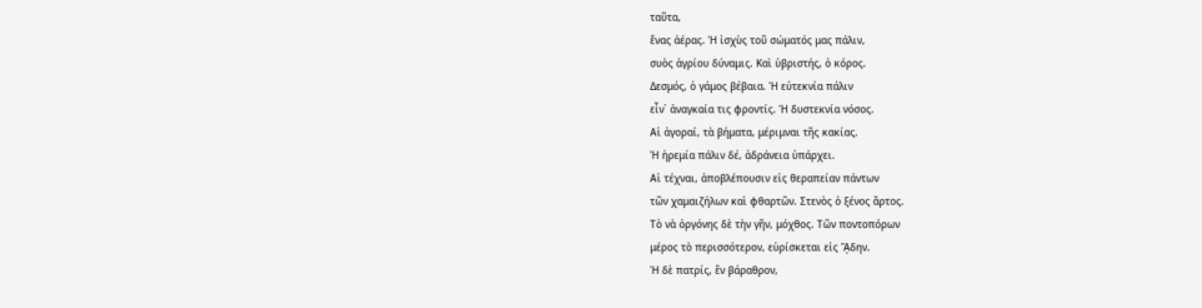ταῦτα,
ἕνας ἀέρας. Ἡ ἰσχὺς τοῦ σώματός μας πάλιν,
συὸς ἀγρίου δύναμις. Καὶ ὑβριστής, ὁ κόρος.
Δεσμός, ὁ γάμος βέβαια. Ἡ εὐτεκνία πάλιν
εἶν᾽ ἀναγκαία τις φροντίς. Ἡ δυστεκνία νόσος.
Αἱ ἀγοραί, τὰ βήματα, μέριμναι τῆς κακίας.
Ἡ ἠρεμία πάλιν δέ, ἀδράνεια ὑπάρχει.
Αἱ τέχναι, ἀποβλέπουσιν εἰς θεραπείαν πάντων
τῶν χαμαιζήλων καὶ φθαρτῶν. Στενὸς ὁ ξένος ἄρτος.
Τὸ νὰ ὀργόνης δὲ τὴν γῆν, μόχθος. Τῶν ποντοπόρων
μέρος τὸ περισσότερον, εὑρίσκεται εἰς ᾍδην.
Ἡ δὲ πατρίς, ἓν βάραθρον,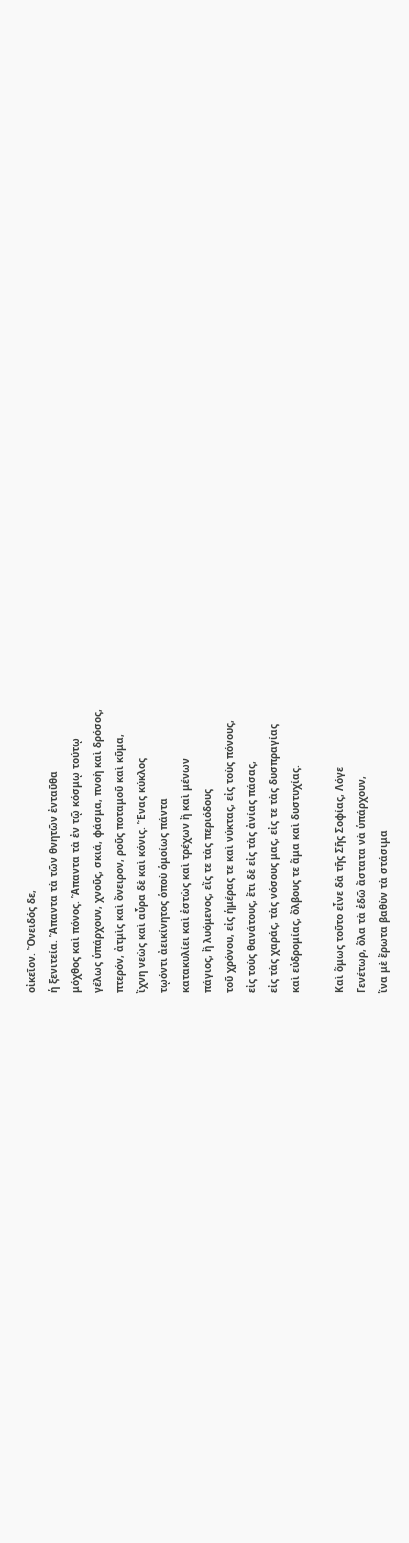οἰκεῖον. Ὄνειδός δε,
ἡ ξενιτεία. Ἅπαντα τὰ τῶν θνητῶν ἐνταῦθα
μόχθος καὶ πόνος. Ἅπαντα τὰ ἐν τῷ κόσμῳ τούτῳ
γέλως ὑπάρχουν, χνοῦς, σκιά, φάσμα, πνοὴ καὶ δρόσος,
πτερόν, ἀτμὶς καὶ ὄνειρον, ροῦς ποταμοῦ καὶ κῦμα,
ἴχνη νεὼς καὶ αὖρα δὲ καὶ κόνις. Ἕνας κύκλος
τῳόντι ἀεικίνητος ὁποὺ ὁμοίως πάντα
κατακυλίει καὶ ἐστὼς καὶ τρέχων ἢ καὶ μένων
πάγιος, ἢ λυόμενος, εἴς τε τὰς περιόδους
τοῦ χρόνου, εἰς ἡμέρας τε καὶ νύκτας, εἰς τοὺς πόνους,
εἰς τοὺς θανάτους, ἔτι δὲ εἰς τὰς ἀνίας πάσας,
εἰς τὰς χαράς, τὰς νόσους μας, εἰς τε τὰς δυσπραγίας
καὶ εὐδρομίας, ὄλβους τε ἅμα καὶ δυστυχίας.

Καὶ ὅμως τοῦτο εἶνε δὰ τῆς Σῆς Σοφίας, Λόγε
Γενέτωρ, ὅλα τὰ ἐδῶ ἄστατα νὰ ὑπάρχουν,
ἵνα μὲ ἔρωτα βαθὺν τὰ στάσιμα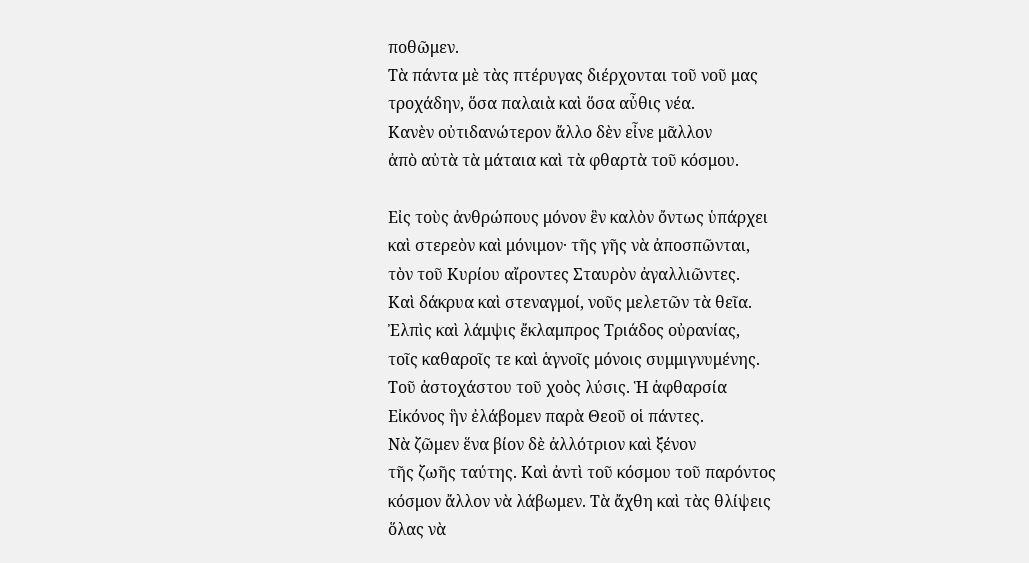ποθῶμεν.
Τὰ πάντα μὲ τὰς πτέρυγας διέρχονται τοῦ νοῦ μας
τροχάδην, ὅσα παλαιὰ καὶ ὅσα αὖθις νέα.
Κανὲν οὐτιδανώτερον ἄλλο δὲν εἶνε μᾶλλον
ἀπὸ αὐτὰ τὰ μάταια καὶ τὰ φθαρτὰ τοῦ κόσμου.

Εἰς τοὺς ἀνθρώπους μόνον ἓν καλὸν ὄντως ὑπάρχει
καὶ στερεὸν καὶ μόνιμον· τῆς γῆς νὰ ἀποσπῶνται,
τὸν τοῦ Κυρίου αἴροντες Σταυρὸν ἀγαλλιῶντες.
Καὶ δάκρυα καὶ στεναγμοί, νοῦς μελετῶν τὰ θεῖα.
Ἐλπὶς καὶ λάμψις ἔκλαμπρος Τριάδος οὐρανίας,
τοῖς καθαροῖς τε καὶ ἁγνοῖς μόνοις συμμιγνυμένης.
Τοῦ ἀστοχάστου τοῦ χοὸς λύσις. Ἡ ἀφθαρσία
Εἰκόνος ἣν ἐλάβομεν παρὰ Θεοῦ οἱ πάντες.
Νὰ ζῶμεν ἕνα βίον δὲ ἀλλότριον καὶ ξένον
τῆς ζωῆς ταύτης. Καὶ ἀντὶ τοῦ κόσμου τοῦ παρόντος
κόσμον ἄλλον νὰ λάβωμεν. Τὰ ἄχθη καὶ τὰς θλίψεις
ὅλας νὰ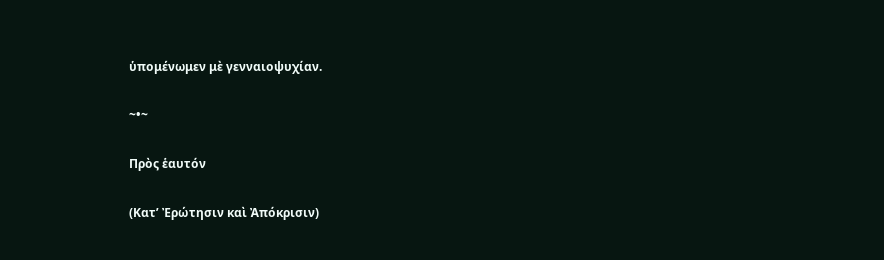ὑπομένωμεν μὲ γενναιοψυχίαν.

~•~

Πρὸς ἑαυτόν

(Κατ’ Ἐρώτησιν καὶ Ἀπόκρισιν)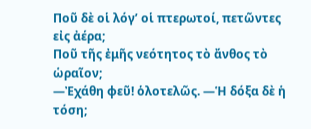Ποῦ δὲ οἱ λόγ’ οἱ πτερωτοί, πετῶντες εἰς ἀέρα;
Ποῦ τῆς ἐμῆς νεότητος τὸ ἄνθος τὸ ὡραῖον;
―Ἐχάθη φεῦ! ὁλοτελῶς. ―Ἡ δόξα δὲ ἡ τόση;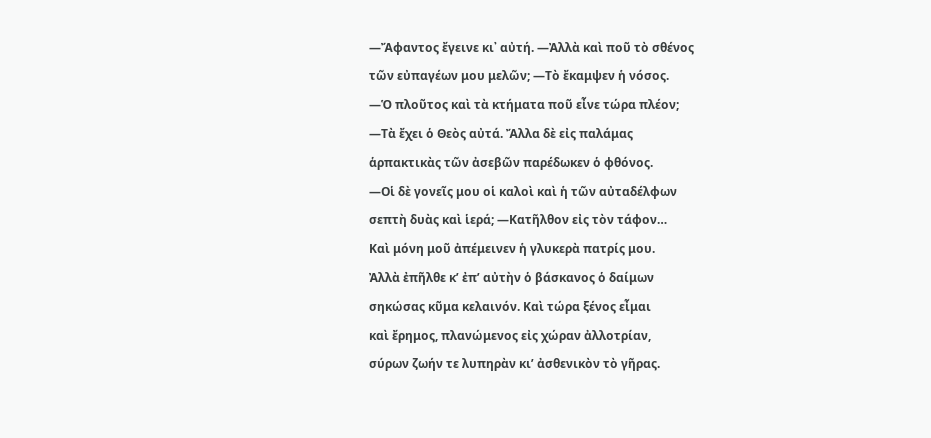―Ἄφαντος ἔγεινε κι᾽ αὐτή. ―Ἀλλὰ καὶ ποῦ τὸ σθένος
τῶν εὐπαγέων μου μελῶν; ―Τὸ ἔκαμψεν ἡ νόσος.
―Ὁ πλοῦτος καὶ τὰ κτήματα ποῦ εἶνε τώρα πλέον;
―Τὰ ἔχει ὁ Θεὸς αὐτά. Ἄλλα δὲ εἰς παλάμας
ἁρπακτικὰς τῶν ἀσεβῶν παρέδωκεν ὁ φθόνος.
―Οἱ δὲ γονεῖς μου οἱ καλοὶ καὶ ἡ τῶν αὐταδέλφων
σεπτὴ δυὰς καὶ ἱερά; ―Κατῆλθον εἰς τὸν τάφον…
Καὶ μόνη μοῦ ἀπέμεινεν ἡ γλυκερὰ πατρίς μου.
Ἀλλὰ ἐπῆλθε κ’ ἐπ’ αὐτὴν ὁ βάσκανος ὁ δαίμων
σηκώσας κῦμα κελαινόν. Καὶ τώρα ξένος εἶμαι
καὶ ἔρημος, πλανώμενος εἰς χώραν ἀλλοτρίαν,
σύρων ζωήν τε λυπηρὰν κι’ ἀσθενικὸν τὸ γῆρας.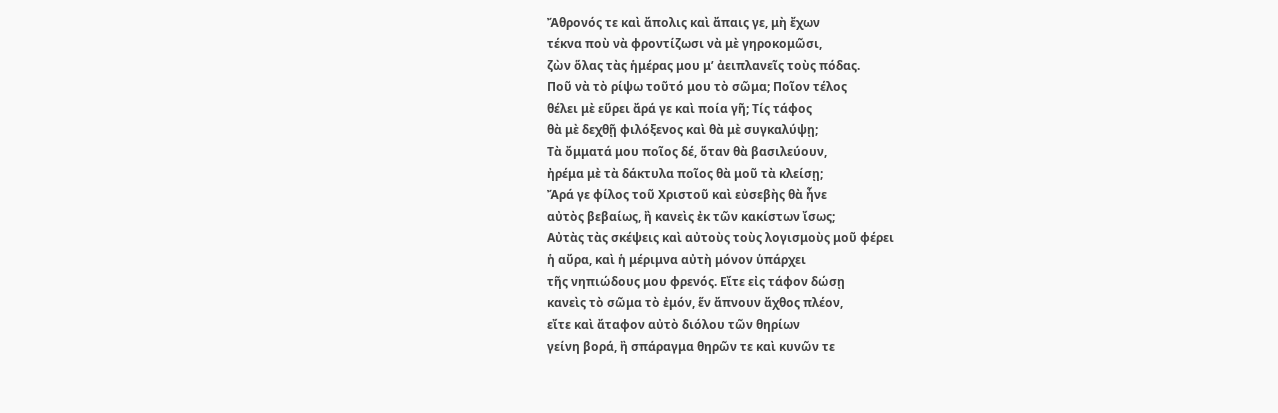Ἄθρονός τε καὶ ἄπολις καὶ ἄπαις γε, μὴ ἔχων
τέκνα ποὺ νὰ φροντίζωσι νὰ μὲ γηροκομῶσι,
ζὼν ὅλας τὰς ἡμέρας μου μ’ ἀειπλανεῖς τοὺς πόδας.
Ποῦ νὰ τὸ ρίψω τοῦτό μου τὸ σῶμα; Ποῖον τέλος
θέλει μὲ εὕρει ἄρά γε καὶ ποία γῆ; Τίς τάφος
θὰ μὲ δεχθῇ φιλόξενος καὶ θὰ μὲ συγκαλύψῃ;
Τὰ ὄμματά μου ποῖος δέ, ὅταν θὰ βασιλεύουν,
ἠρέμα μὲ τὰ δάκτυλα ποῖος θὰ μοῦ τὰ κλείσῃ;
Ἄρά γε φίλος τοῦ Χριστοῦ καὶ εὐσεβὴς θὰ ἦνε
αὐτὸς βεβαίως, ἢ κανεὶς ἐκ τῶν κακίστων ἴσως;
Αὐτὰς τὰς σκέψεις καὶ αὐτοὺς τοὺς λογισμοὺς μοῦ φέρει
ἡ αὔρα, καὶ ἡ μέριμνα αὐτὴ μόνον ὑπάρχει
τῆς νηπιώδους μου φρενός. Εἴτε εἰς τάφον δώσῃ
κανεὶς τὸ σῶμα τὸ ἐμόν, ἕν ἄπνουν ἄχθος πλέον,
εἴτε καὶ ἄταφον αὐτὸ διόλου τῶν θηρίων
γείνη βορά, ἢ σπάραγμα θηρῶν τε καὶ κυνῶν τε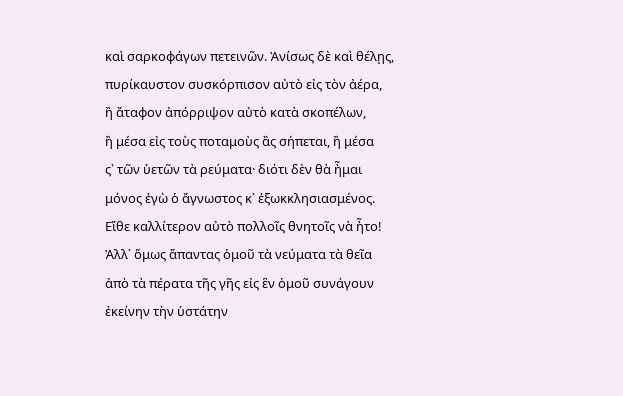καὶ σαρκοφάγων πετεινῶν. Ἀνίσως δὲ καὶ θέλῃς,
πυρίκαυστον συσκόρπισον αὐτὸ εἰς τὸν ἀέρα,
ἢ ἄταφον ἀπόρριψον αὐτὸ κατὰ σκοπέλων,
ἢ μέσα εἰς τοὺς ποταμοὺς ἂς σήπεται, ἢ μέσα
ς᾽ τῶν ὑετῶν τὰ ρεύματα· διότι δὲν θὰ ἦμαι
μόνος ἐγὼ ὁ ἄγνωστος κ᾽ ἐξωκκλησιασμένος.
Εἴθε καλλίτερον αὐτὸ πολλοῖς θνητοῖς νὰ ἦτο!
Ἀλλ᾽ ὅμως ἅπαντας ὁμοῦ τὰ νεύματα τὰ θεῖα
ἀπὸ τὰ πέρατα τῆς γῆς εἰς ἓν ὁμοῦ συνάγουν
ἐκείνην τὴν ὑστάτην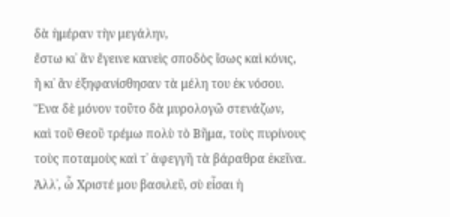δὰ ἡμέραν τὴν μεγάλην,
ἔστω κι᾽ ἂν ἔγεινε κανεὶς σποδὸς ἴσως καὶ κόνις,
ἢ κι᾽ ἂν ἐξηφανίσθησαν τὰ μέλη του ἐκ νόσου.
Ἕνα δὲ μόνον τοῦτο δὰ μυρολογῶ στενάζων,
καὶ τοῦ Θεοῦ τρέμω πολὺ τὸ Βῆμα, τοὺς πυρίνους
τοὺς ποταμοὺς καὶ τ᾽ ἀφεγγῆ τὰ βάραθρα ἐκεῖνα.
Ἀλλ᾽, ὦ Χριστέ μου βασιλεῦ, σὺ εἶσαι ἡ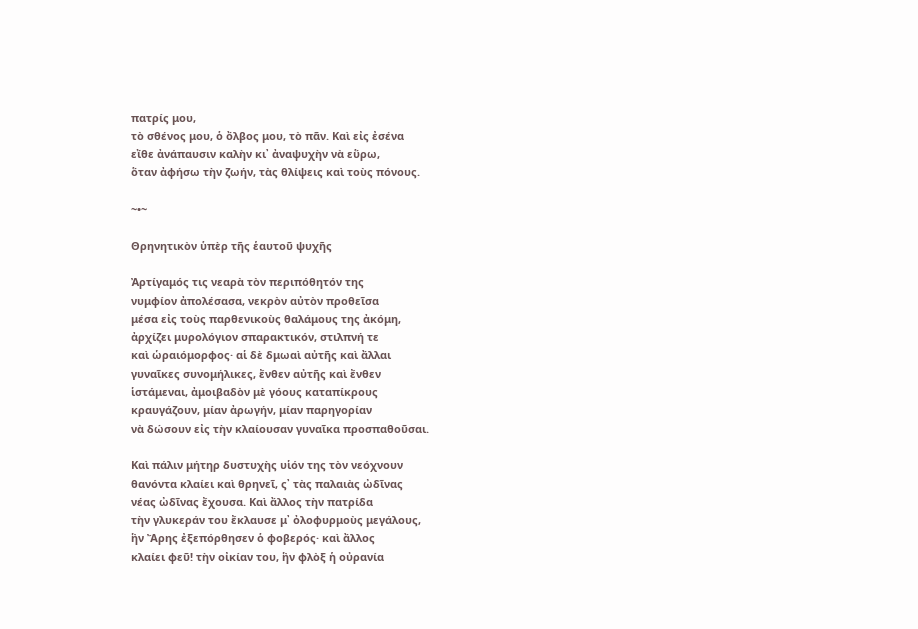πατρίς μου,
τὸ σθένος μου, ὁ ὄλβος μου, τὸ πᾶν. Καὶ εἰς ἐσένα
εἴθε ἀνάπαυσιν καλὴν κι᾽ ἀναψυχὴν νὰ εὕρω,
ὅταν ἀφήσω τὴν ζωήν, τὰς θλίψεις καὶ τοὺς πόνους.

~•~

Θρηνητικὸν ὑπὲρ τῆς ἑαυτοῦ ψυχῆς

Ἀρτίγαμός τις νεαρὰ τὸν περιπόθητόν της
νυμφίον ἀπολέσασα, νεκρὸν αὐτὸν προθεῖσα
μέσα εἰς τοὺς παρθενικοὺς θαλάμους της ἀκόμη,
ἀρχίζει μυρολόγιον σπαρακτικόν, στιλπνή τε
καὶ ὡραιόμορφος· αἱ δὲ δμωαὶ αὐτῆς καὶ ἄλλαι
γυναῖκες συνομήλικες, ἔνθεν αὐτῆς καὶ ἔνθεν
ἱστάμεναι, ἀμοιβαδὸν μὲ γόους καταπίκρους
κραυγάζουν, μίαν ἀρωγήν, μίαν παρηγορίαν
νὰ δώσουν εἰς τὴν κλαίουσαν γυναῖκα προσπαθοῦσαι.

Καὶ πάλιν μήτηρ δυστυχὴς υἱόν της τὸν νεόχνουν
θανόντα κλαίει καὶ θρηνεῖ, ς᾽ τὰς παλαιὰς ὠδῖνας
νέας ὠδῖνας ἔχουσα. Καὶ ἄλλος τὴν πατρίδα
τὴν γλυκεράν του ἔκλαυσε μ᾽ ὀλοφυρμοὺς μεγάλους,
ἣν Ἄρης ἐξεπόρθησεν ὁ φοβερός· καὶ ἄλλος
κλαίει φεῦ! τὴν οἰκίαν του, ἣν φλὸξ ἡ οὐρανία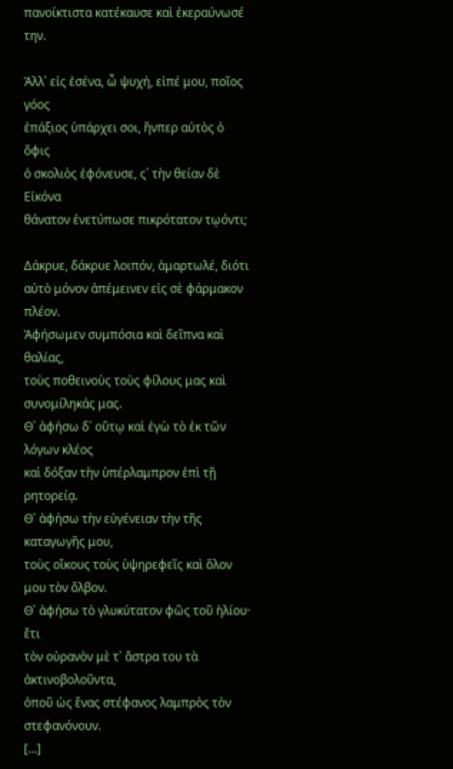πανοίκτιστα κατέκαυσε καὶ ἐκεραύνωσέ την.

Ἀλλ᾽ εἰς ἐσένα, ὦ ψυχή, εἰπέ μου, ποῖος γόος
ἐπάξιος ὑπάρχει σοι, ἥνπερ αὐτὸς ὁ ὄφις
ὁ σκολιὸς ἐφόνευσε, ς᾽ τὴν θείαν δὲ Εἰκόνα
θάνατον ἐνετύπωσε πικρότατον τῳόντι;

Δάκρυε, δάκρυε λοιπόν, ἁμαρτωλέ, διότι
αὐτὸ μόνον ἀπέμεινεν εἰς σὲ φάρμακον πλέον.
Ἀφήσωμεν συμπόσια καὶ δεῖπνα καὶ θαλίας,
τοὺς ποθεινοὺς τοὺς φίλους μας καὶ συνομίληκάς μας.
Θ᾽ ἀφήσω δ᾽ οὕτῳ καὶ ἐγὼ τὸ ἐκ τῶν λόγων κλέος
καὶ δόξαν τὴν ὑπέρλαμπρον ἐπὶ τῇ ρητορείᾳ.
Θ᾽ ἀφήσω τὴν εὐγένειαν τὴν τῆς καταγωγῆς μου,
τοὺς οἴκους τοὺς ὑψηρεφεῖς καὶ ὅλον μου τὸν ὄλβον.
Θ᾽ ἀφήσω τὸ γλυκύτατον φῶς τοῦ ἡλίου· ἔτι
τὸν οὐρανὸν μὲ τ᾽ ἄστρα του τὰ ἀκτινοβολοῦντα,
ὁποῦ ὡς ἕνας στέφανος λαμπρὸς τὸν στεφανόνουν.
[…]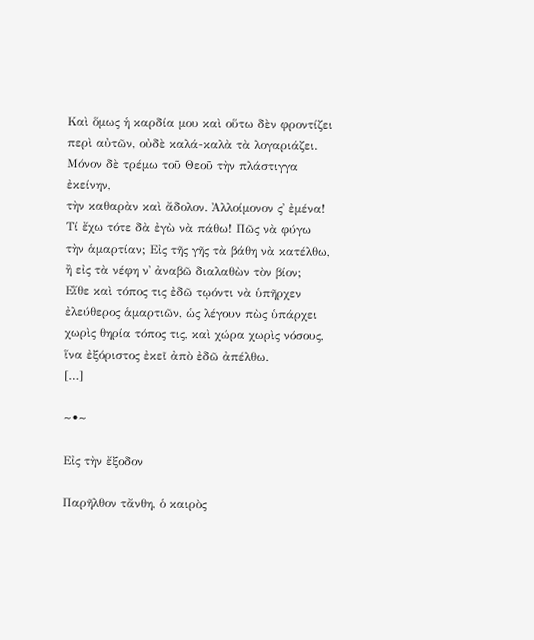Καὶ ὅμως ἡ καρδία μου καὶ οὕτω δὲν φροντίζει
περὶ αὐτῶν, οὐδὲ καλά-καλὰ τὰ λογαριάζει.
Μόνον δὲ τρέμω τοῦ Θεοῦ τὴν πλάστιγγα ἐκείνην,
τὴν καθαρὰν καὶ ἄδολον. Ἀλλοίμονον ς᾽ ἐμένα!
Τί ἔχω τότε δὰ ἐγὼ νὰ πάθω! Πῶς νὰ φύγω
τὴν ἁμαρτίαν; Εἰς τῆς γῆς τὰ βάθη νὰ κατέλθω,
ἢ εἰς τὰ νέφη ν᾽ ἀναβῶ διαλαθὼν τὸν βίον;
Εἴθε καὶ τόπος τις ἐδῶ τῳόντι νὰ ὑπῆρχεν
ἐλεύθερος ἁμαρτιῶν, ὡς λέγουν πὼς ὑπάρχει
χωρὶς θηρία τόπος τις, καὶ χώρα χωρὶς νόσους,
ἵνα ἐξόριστος ἐκεῖ ἀπὸ ἐδῶ ἀπέλθω.
[…]

~•~

Εἰς τὴν ἔξοδον

Παρῆλθον τἄνθη, ὁ καιρὸς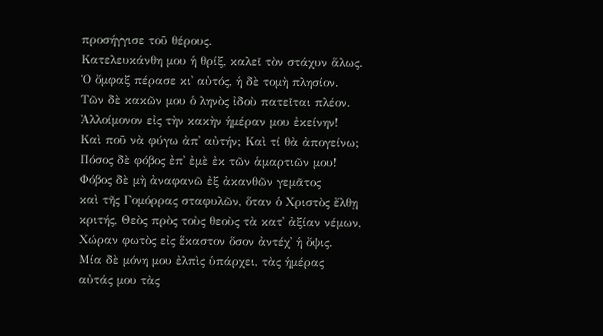προσήγγισε τοῦ θέρους.
Κατελευκάνθη μου ἡ θρίξ, καλεῖ τὸν στάχυν ἅλως.
Ὁ ὄμφαξ πέρασε κι᾽ αὐτός, ἡ δὲ τομὴ πλησίον.
Τῶν δὲ κακῶν μου ὁ ληνὸς ἰδοὺ πατεῖται πλέον.
Ἀλλοίμονον εἰς τὴν κακὴν ἡμέραν μου ἐκείνην!
Καὶ ποῦ νὰ φύγω ἀπ᾽ αὐτήν; Καὶ τί θὰ ἀπογείνω;
Πόσος δὲ φόβος ἐπ᾽ ἐμὲ ἐκ τῶν ἁμαρτιῶν μου!
Φόβος δὲ μὴ ἀναφανῶ ἐξ ἀκανθῶν γεμᾶτος
καὶ τῆς Γομόρρας σταφυλῶν, ὅταν ὁ Χριστὸς ἔλθῃ
κριτής, Θεὸς πρὸς τοὺς θεοὺς τὰ κατ᾽ ἀξίαν νέμων,
Χώραν φωτὸς εἰς ἕκαστον ὅσον ἀντέχ᾽ ἡ ὄψις.
Μία δὲ μόνη μου ἐλπὶς ὑπάρχει, τὰς ἡμέρας
αὐτάς μου τὰς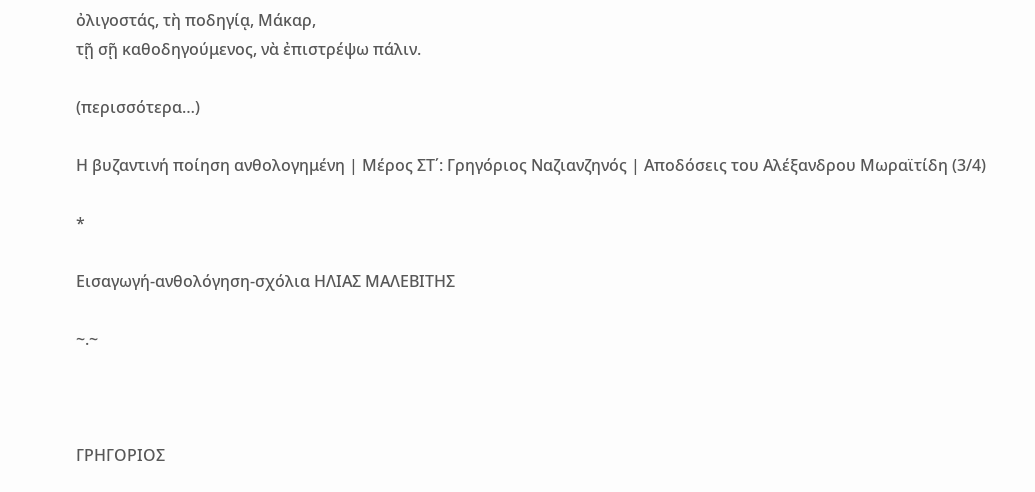ὀλιγοστάς, τὴ ποδηγίᾳ, Μάκαρ,
τῇ σῇ καθοδηγούμενος, νὰ ἐπιστρέψω πάλιν.

(περισσότερα…)

Η βυζαντινή ποίηση ανθολογημένη | Μέρος ΣΤ΄: Γρηγόριος Ναζιανζηνός | Αποδόσεις του Αλέξανδρου Μωραϊτίδη (3/4)

*

Εισαγωγή-ανθολόγηση-σχόλια ΗΛΙΑΣ ΜΑΛΕΒΙΤΗΣ

~.~



ΓΡΗΓΟΡΙΟΣ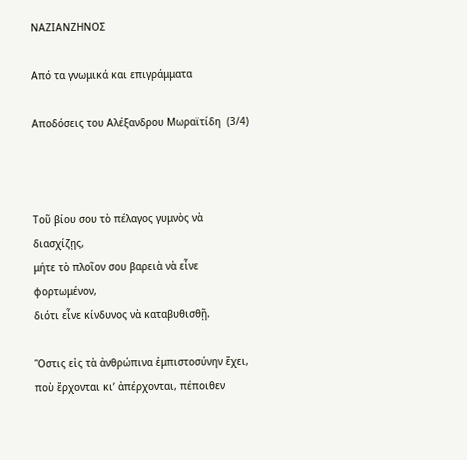ΝΑΖΙΑΝΖΗΝΟΣ

Από τα γνωμικά και επιγράμματα

Αποδόσεις του Αλέξανδρου Μωραϊτίδη  (3/4)



Τοῦ βίου σου τὸ πέλαγος γυμνὸς νὰ διασχίζῃς,
μήτε τὸ πλοῖον σου βαρειὰ νὰ εἶνε φορτωμένον,
διότι εἶνε κίνδυνος νὰ καταβυθισθῇ.

Ὅστις εἰς τὰ ἀνθρώπινα ἐμπιστοσύνην ἔχει,
ποὺ ἔρχονται κι’ ἀπέρχονται, πέποιθεν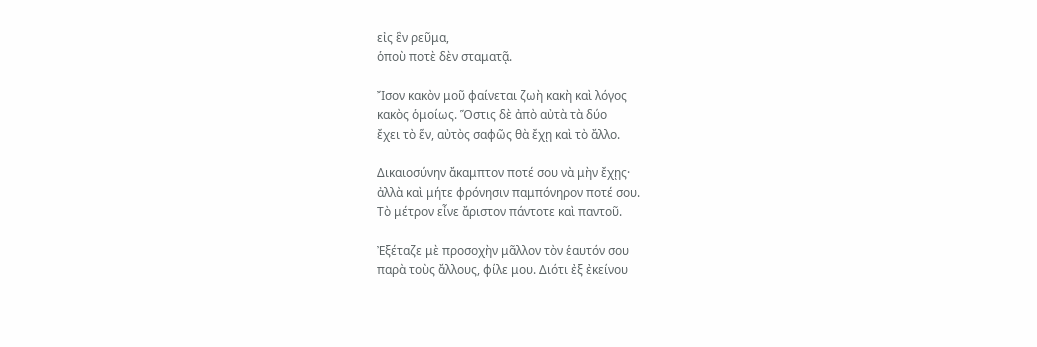εἰς ἓν ρεῦμα,
ὁποὺ ποτὲ δὲν σταματᾷ.

Ἴσον κακὸν μοῦ φαίνεται ζωὴ κακὴ καὶ λόγος
κακὸς ὁμοίως. Ὅστις δὲ ἀπὸ αὐτὰ τὰ δύο
ἔχει τὸ ἕν, αὐτὸς σαφῶς θὰ ἔχῃ καὶ τὸ ἄλλο.

Δικαιοσύνην ἄκαμπτον ποτέ σου νὰ μὴν ἔχῃς·
ἀλλὰ καὶ μήτε φρόνησιν παμπόνηρον ποτέ σου.
Τὸ μέτρον εἶνε ἄριστον πάντοτε καὶ παντοῦ.

Ἐξέταζε μὲ προσοχὴν μᾶλλον τὸν ἑαυτόν σου
παρὰ τοὺς ἄλλους, φίλε μου. Διότι ἐξ ἐκείνου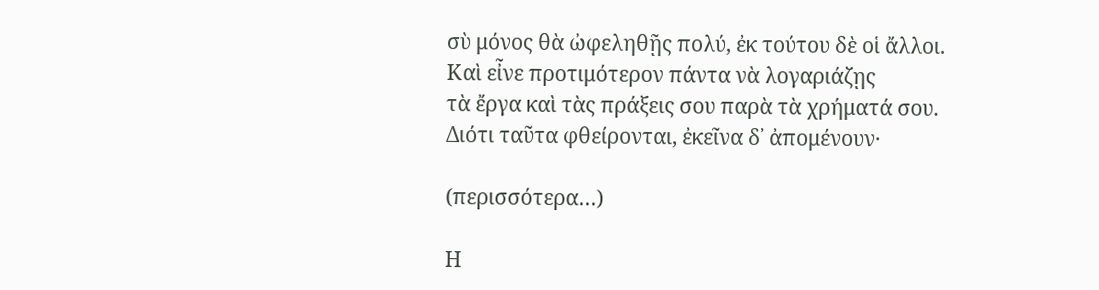σὺ μόνος θὰ ὠφεληθῇς πολύ, ἐκ τούτου δὲ οἱ ἄλλοι.
Καὶ εἶνε προτιμότερον πάντα νὰ λογαριάζῃς
τὰ ἔργα καὶ τὰς πράξεις σου παρὰ τὰ χρήματά σου.
Διότι ταῦτα φθείρονται, ἐκεῖνα δ᾽ ἀπομένουν·

(περισσότερα…)

Η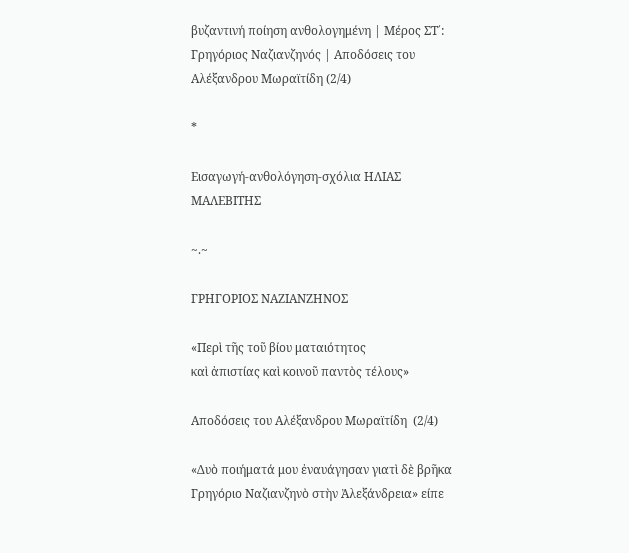βυζαντινή ποίηση ανθολογημένη | Μέρος ΣΤ΄: Γρηγόριος Ναζιανζηνός | Αποδόσεις του Αλέξανδρου Μωραϊτίδη (2/4)

*

Εισαγωγή-ανθολόγηση-σχόλια ΗΛΙΑΣ ΜΑΛΕΒΙΤΗΣ

~.~

ΓΡΗΓΟΡΙΟΣ ΝΑΖΙΑΝΖΗΝΟΣ

«Περὶ τῆς τοῦ βίου ματαιότητος
καὶ ἀπιστίας καὶ κοινοῦ παντὸς τέλους»

Αποδόσεις του Αλέξανδρου Μωραϊτίδη  (2/4)

«Δυὸ ποιήματά μου ἐναυάγησαν γιατὶ δὲ βρῆκα Γρηγόριο Ναζιανζηνὸ στὴν Ἀλεξάνδρεια» είπε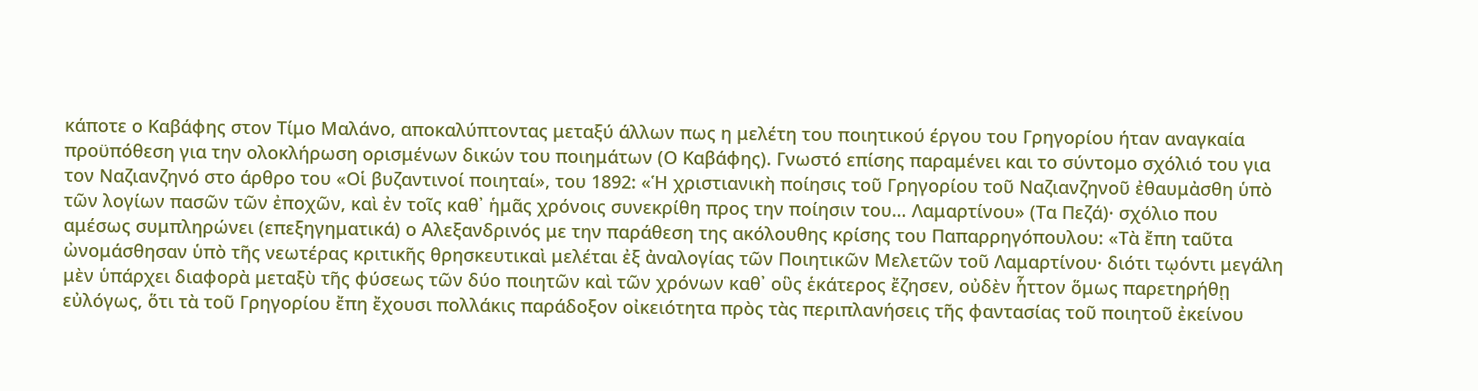κάποτε ο Καβάφης στον Τίμο Μαλάνο, αποκαλύπτοντας μεταξύ άλλων πως η μελέτη του ποιητικού έργου του Γρηγορίου ήταν αναγκαία προϋπόθεση για την ολοκλήρωση ορισμένων δικών του ποιημάτων (Ο Καβάφης). Γνωστό επίσης παραμένει και το σύντομο σχόλιό του για τον Ναζιανζηνό στο άρθρο του «Οἱ βυζαντινοί ποιηταί», του 1892: «Ἡ χριστιανικὴ ποίησις τοῦ Γρηγορίου τοῦ Ναζιανζηνοῦ ἐθαυμἀσθη ὑπὸ τῶν λογίων πασῶν τῶν ἐποχῶν, καὶ ἐν τοῖς καθ᾽ ἡμᾶς χρόνοις συνεκρίθη προς την ποίησιν του… Λαμαρτίνου» (Τα Πεζά)· σχόλιο που αμέσως συμπληρώνει (επεξηγηματικά) ο Αλεξανδρινός με την παράθεση της ακόλουθης κρίσης του Παπαρρηγόπουλου: «Τὰ ἔπη ταῦτα ὠνομάσθησαν ὑπὸ τῆς νεωτέρας κριτικῆς θρησκευτικαὶ μελέται ἐξ ἀναλογίας τῶν Ποιητικῶν Μελετῶν τοῦ Λαμαρτίνου· διότι τῳόντι μεγάλη μὲν ὑπάρχει διαφορὰ μεταξὺ τῆς φύσεως τῶν δύο ποιητῶν καὶ τῶν χρόνων καθ᾽ οὓς ἑκάτερος ἔζησεν, οὐδὲν ἧττον ὅμως παρετηρήθῃ εὐλόγως, ὅτι τὰ τοῦ Γρηγορίου ἔπη ἔχουσι πολλάκις παράδοξον οἰκειότητα πρὸς τὰς περιπλανήσεις τῆς φαντασίας τοῦ ποιητοῦ ἐκείνου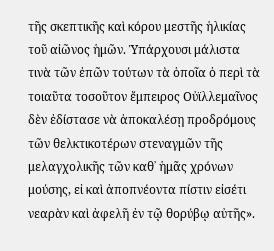τῆς σκεπτικῆς καὶ κόρου μεστῆς ἡλικίας τοῦ αἰῶνος ἡμῶν. Ὑπάρχουσι μάλιστα τινὰ τῶν ἐπῶν τούτων τὰ ὁποῖα ὁ περὶ τὰ τοιαῦτα τοσοῦτον ἔμπειρος Οὐϊλλεμαῖνος δὲν ἐδίστασε νὰ ἀποκαλέσῃ προδρόμους τῶν θελκτικοτέρων στεναγμῶν τῆς μελαγχολικῆς τῶν καθ᾽ ἡμᾶς χρόνων μούσης, εἰ καὶ ἀποπνέοντα πίστιν εἰσέτι νεαρὰν καὶ ἀφελῆ ἐν τῷ θορύβῳ αὐτῆς».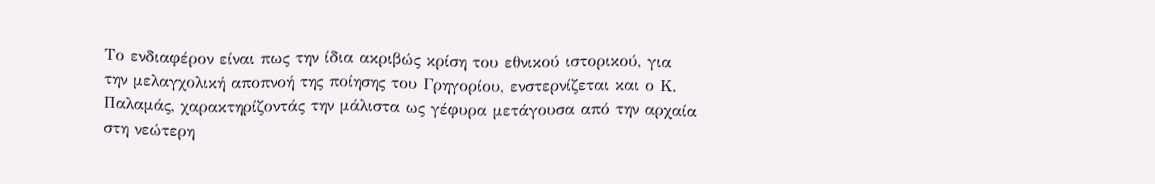Το ενδιαφέρον είναι πως την ίδια ακριβώς κρίση του εθνικού ιστορικού, για την μελαγχολική αποπνοή της ποίησης του Γρηγορίου, ενστερνίζεται και ο Κ. Παλαμάς, χαρακτηρίζοντάς την μάλιστα ως γέφυρα μετάγουσα από την αρχαία στη νεώτερη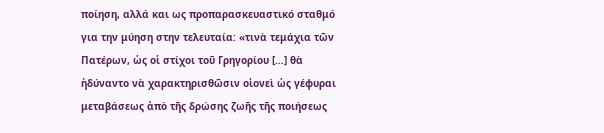ποίηση, αλλά και ως προπαρασκευαστικό σταθμό για την μύηση στην τελευταία: «τινὰ τεμάχια τῶν Πατέρων, ὡς οἱ στίχοι τοῦ Γρηγορίου […] θὰ ἠδύναντο νὰ χαρακτηρισθῶσιν οἱονεὶ ὡς γέφυραι μεταβάσεως ἀπὸ τῆς δρώσης ζωῆς τῆς ποιήσεως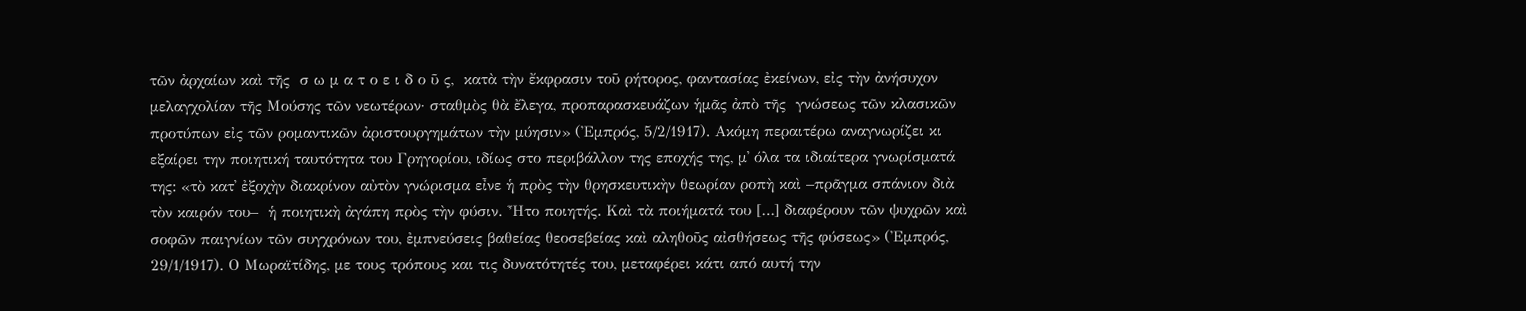τῶν ἀρχαίων καὶ τῆς  σ ω μ α τ ο ε ι δ ο ῦ ς,  κατὰ τὴν ἔκφρασιν τοῦ ρήτορος, φαντασίας ἐκείνων, εἰς τὴν ἀνήσυχον μελαγχολίαν τῆς Μούσης τῶν νεωτέρων· σταθμὸς θὰ ἔλεγα, προπαρασκευάζων ἡμᾶς ἀπὸ τῆς  γνώσεως τῶν κλασικῶν προτύπων εἰς τῶν ρομαντικῶν ἀριστουργημάτων τὴν μύησιν» (Ἐμπρός, 5/2/1917). Ακόμη περαιτέρω αναγνωρίζει κι εξαίρει την ποιητική ταυτότητα του Γρηγορίου, ιδίως στο περιβάλλον της εποχής της, μ᾽ όλα τα ιδιαίτερα γνωρίσματά της: «τὸ κατ᾽ ἐξοχὴν διακρίνον αὐτὸν γνώρισμα εἶνε ἡ πρὸς τὴν θρησκευτικὴν θεωρίαν ροπὴ καὶ –πρᾶγμα σπάνιον διὰ τὸν καιρόν του–  ἡ ποιητικὴ ἀγάπη πρὸς τὴν φύσιν. Ἦτο ποιητής. Καὶ τὰ ποιήματά του […] διαφέρουν τῶν ψυχρῶν καὶ σοφῶν παιγνίων τῶν συγχρόνων του, ἐμπνεύσεις βαθείας θεοσεβείας καὶ αληθοῦς αἰσθήσεως τῆς φύσεως» (Ἐμπρός, 29/1/1917). Ο Μωραϊτίδης, με τους τρόπους και τις δυνατότητές του, μεταφέρει κάτι από αυτή την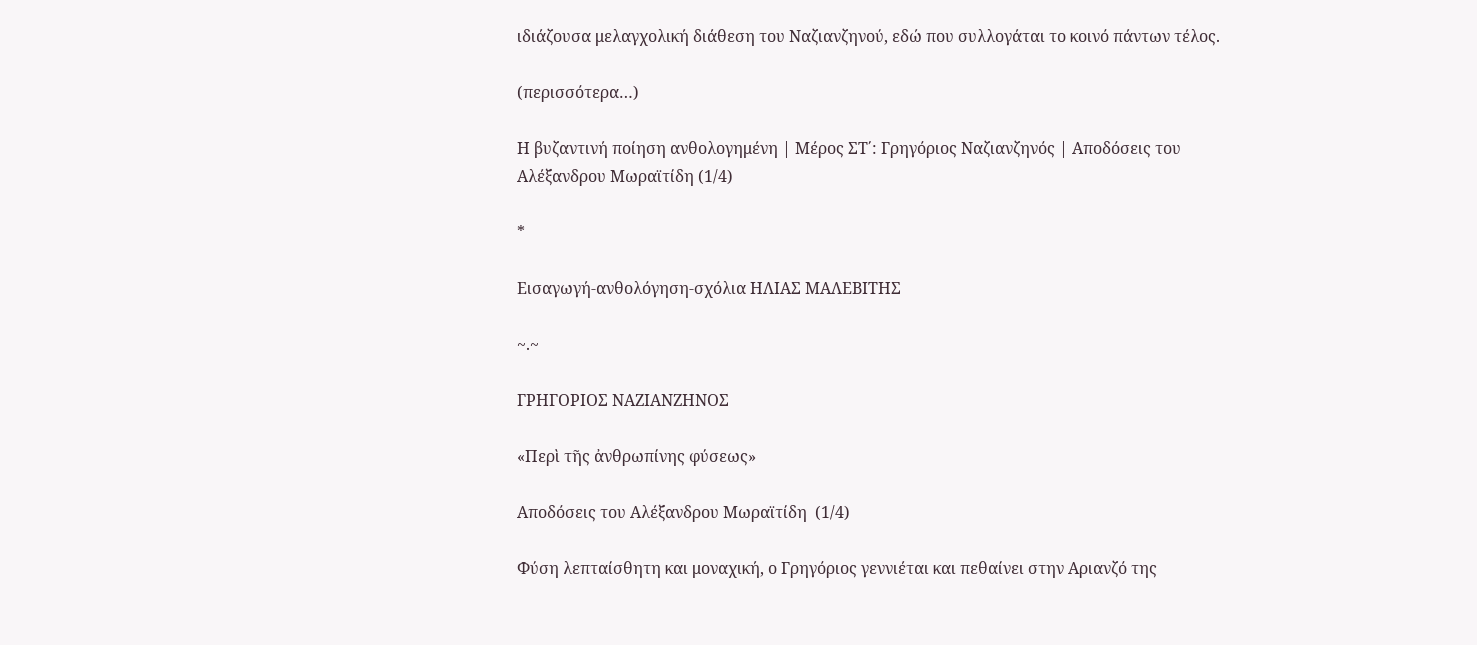ιδιάζουσα μελαγχολική διάθεση του Ναζιανζηνού, εδώ που συλλογάται το κοινό πάντων τέλος.

(περισσότερα…)

Η βυζαντινή ποίηση ανθολογημένη | Μέρος ΣΤ΄: Γρηγόριος Ναζιανζηνός | Αποδόσεις του Αλέξανδρου Μωραϊτίδη (1/4)

*

Εισαγωγή-ανθολόγηση-σχόλια ΗΛΙΑΣ ΜΑΛΕΒΙΤΗΣ

~.~

ΓΡΗΓΟΡΙΟΣ ΝΑΖΙΑΝΖΗΝΟΣ

«Περὶ τῆς ἀνθρωπίνης φύσεως»

Αποδόσεις του Αλέξανδρου Μωραϊτίδη  (1/4)

Φύση λεπταίσθητη και μοναχική, ο Γρηγόριος γεννιέται και πεθαίνει στην Αριανζό της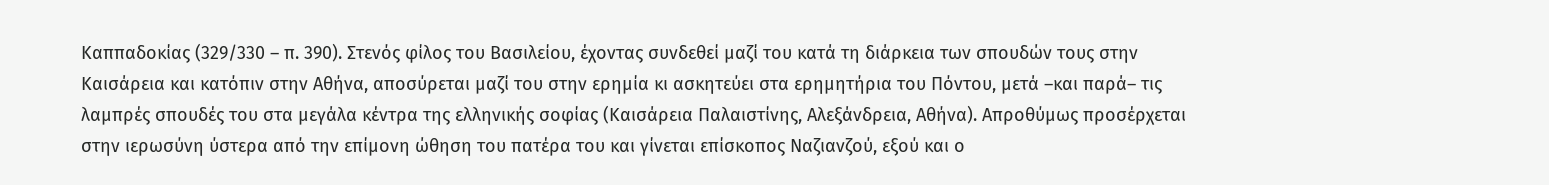Καππαδοκίας (329/330 – π. 390). Στενός φίλος του Βασιλείου, έχοντας συνδεθεί μαζί του κατά τη διάρκεια των σπουδών τους στην Καισάρεια και κατόπιν στην Αθήνα, αποσύρεται μαζί του στην ερημία κι ασκητεύει στα ερημητήρια του Πόντου, μετά –και παρά– τις λαμπρές σπουδές του στα μεγάλα κέντρα της ελληνικής σοφίας (Καισάρεια Παλαιστίνης, Αλεξάνδρεια, Αθήνα). Απροθύμως προσέρχεται στην ιερωσύνη ύστερα από την επίμονη ώθηση του πατέρα του και γίνεται επίσκοπος Ναζιανζού, εξού και ο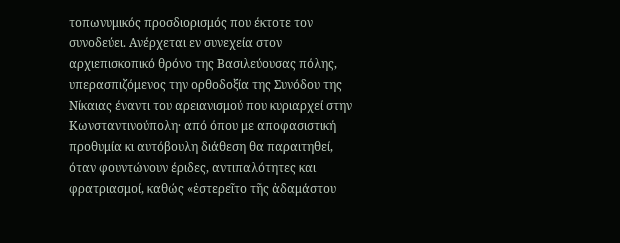τοπωνυμικός προσδιορισμός που έκτοτε τον συνοδεύει. Ανέρχεται εν συνεχεία στον αρχιεπισκοπικό θρόνο της Βασιλεύουσας πόλης, υπερασπιζόμενος την ορθοδοξία της Συνόδου της Νίκαιας έναντι του αρειανισμού που κυριαρχεί στην Κωνσταντινούπολη· από όπου με αποφασιστική προθυμία κι αυτόβουλη διάθεση θα παραιτηθεί, όταν φουντώνουν έριδες, αντιπαλότητες και φρατριασμοί, καθώς «ἐστερεῖτο τῆς ἀδαμάστου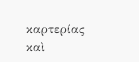καρτερίας καὶ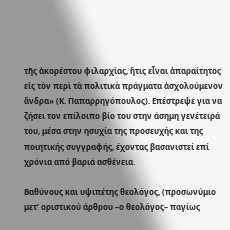τῆς ἀκορέστου φιλαρχίας, ἥτις εἶναι ἀπαραίτητος εἰς τὸν περὶ τὰ πολιτικὰ πράγματα ἀσχολούμενον ἄνδρα» (Κ. Παπαρρηγόπουλος). Επέστρεψε για να ζήσει τον επίλοιπο βίο του στην άσημη γενέτειρά του, μέσα στην ησυχία της προσευχής και της ποιητικής συγγραφής, έχοντας βασανιστεί επί χρόνια από βαριά ασθένεια.

Βαθύνους και υψιπέτης θεολόγος, (προσωνύμιο μετ’ οριστικού άρθρου –ο θεολόγος– παγίως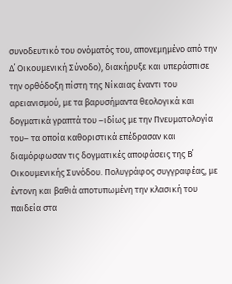συνοδευτικό του ονόματός του, απονεμημένο από την Δ΄ Οικουμενική Σύνοδο), διακήρυξε και υπεράσπισε την ορθόδοξη πίστη της Νίκαιας έναντι του αρειανισμού, με τα βαρυσήμαντα θεολογικά και δογματικά γραπτά του –ιδίως με την Πνευματολογία του– τα οποία καθοριστικά επέδρασαν και διαμόρφωσαν τις δογματικές αποφάσεις της Β΄ Οικουμενικής Συνόδου. Πολυγράφος συγγραφέας, με έντονη και βαθιά αποτυπωμένη την κλασική του παιδεία στα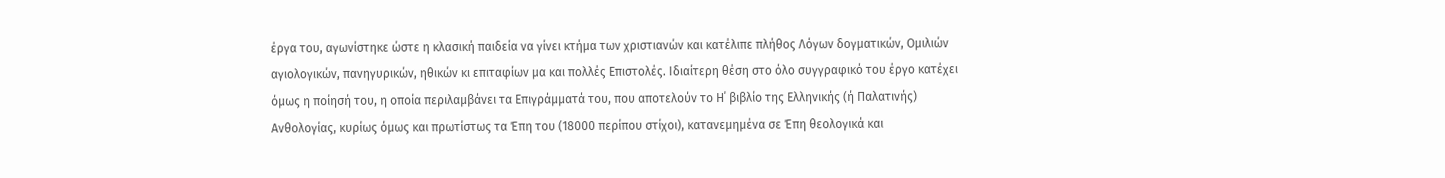έργα του, αγωνίστηκε ώστε η κλασική παιδεία να γίνει κτήμα των χριστιανών και κατέλιπε πλήθος Λόγων δογματικών, Ομιλιών αγιολογικών, πανηγυρικών, ηθικών κι επιταφίων μα και πολλές Επιστολές. Ιδιαίτερη θέση στο όλο συγγραφικό του έργο κατέχει όμως η ποίησή του, η οποία περιλαμβάνει τα Επιγράμματά του, που αποτελούν το Η΄ βιβλίο της Ελληνικής (ή Παλατινής) Ανθολογίας, κυρίως όμως και πρωτίστως τα Έπη του (18000 περίπου στίχοι), κατανεμημένα σε Έπη θεολογικά και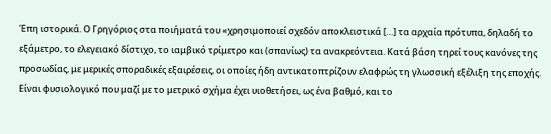Έπη ιστορικά. Ο Γρηγόριος στα ποιήματά του «χρησιμοποιεί σχεδόν αποκλειστικά […] τα αρχαία πρότυπα, δηλαδή το εξάμετρο, το ελεγειακό δίστιχο, το ιαμβικό τρίμετρο και (σπανίως) τα ανακρεόντεια. Κατά βάση τηρεί τους κανόνες της προσωδίας, με μερικές σποραδικές εξαιρέσεις, οι οποίες ήδη αντικατοπτρίζουν ελαφρώς τη γλωσσική εξέλιξη της εποχής. Είναι φυσιολογικό που μαζί με το μετρικό σχήμα έχει υιοθετήσει, ως ένα βαθμό, και το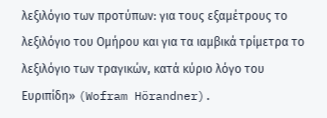λεξιλόγιο των προτύπων: για τους εξαμέτρους το λεξιλόγιο του Ομήρου και για τα ιαμβικά τρίμετρα το λεξιλόγιο των τραγικών, κατά κύριο λόγο του Ευριπίδη» (Wofram Hörandner).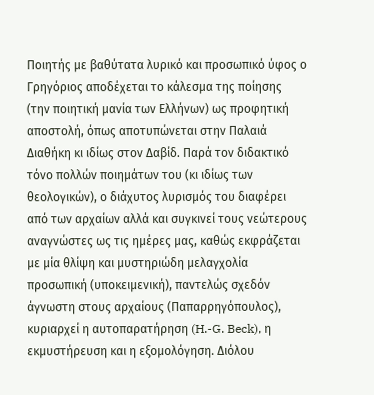Ποιητής με βαθύτατα λυρικό και προσωπικό ύφος ο Γρηγόριος αποδέχεται το κάλεσμα της ποίησης (την ποιητική μανία των Ελλήνων) ως προφητική αποστολή, όπως αποτυπώνεται στην Παλαιά Διαθήκη κι ιδίως στον Δαβίδ. Παρά τον διδακτικό τόνο πολλών ποιημάτων του (κι ιδίως των θεολογικών), ο διάχυτος λυρισμός του διαφέρει από των αρχαίων αλλά και συγκινεί τους νεώτερους αναγνώστες ως τις ημέρες μας, καθώς εκφράζεται με μία θλίψη και μυστηριώδη μελαγχολία προσωπική (υποκειμενική), παντελώς σχεδόν άγνωστη στους αρχαίους (Παπαρρηγόπουλος), κυριαρχεί η αυτοπαρατήρηση (H.-G. Beck), η εκμυστήρευση και η εξομολόγηση. Διόλου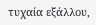τυχαία εξάλλου,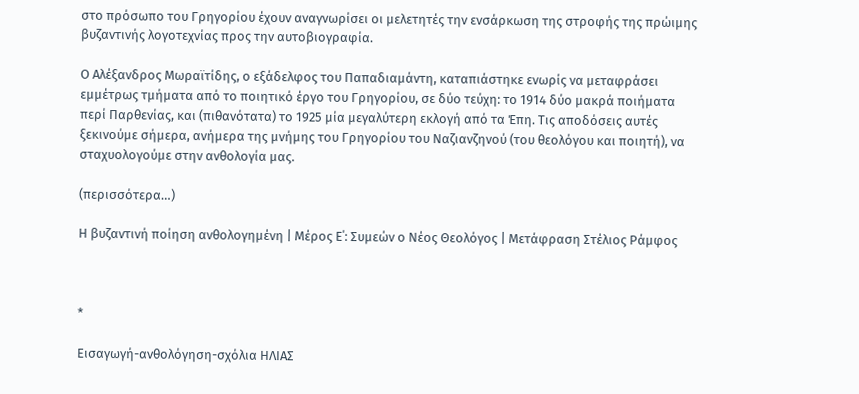στο πρόσωπο του Γρηγορίου έχουν αναγνωρίσει οι μελετητές την ενσάρκωση της στροφής της πρώιμης βυζαντινής λογοτεχνίας προς την αυτοβιογραφία.

Ο Αλέξανδρος Μωραϊτίδης, ο εξάδελφος του Παπαδιαμάντη, καταπιάστηκε ενωρίς να μεταφράσει εμμέτρως τμήματα από το ποιητικό έργο του Γρηγορίου, σε δύο τεύχη: το 1914 δύο μακρά ποιήματα περί Παρθενίας, και (πιθανότατα) το 1925 μία μεγαλύτερη εκλογή από τα Έπη. Τις αποδόσεις αυτές ξεκινούμε σήμερα, ανήμερα της μνήμης του Γρηγορίου του Ναζιανζηνού (του θεολόγου και ποιητή), να σταχυολογούμε στην ανθολογία μας.

(περισσότερα…)

Η βυζαντινή ποίηση ανθολογημένη | Μέρος Ε΄: Συμεών ο Νέος Θεολόγος | Μετάφραση Στέλιος Ράμφος



*

Εισαγωγή-ανθολόγηση-σχόλια ΗΛΙΑΣ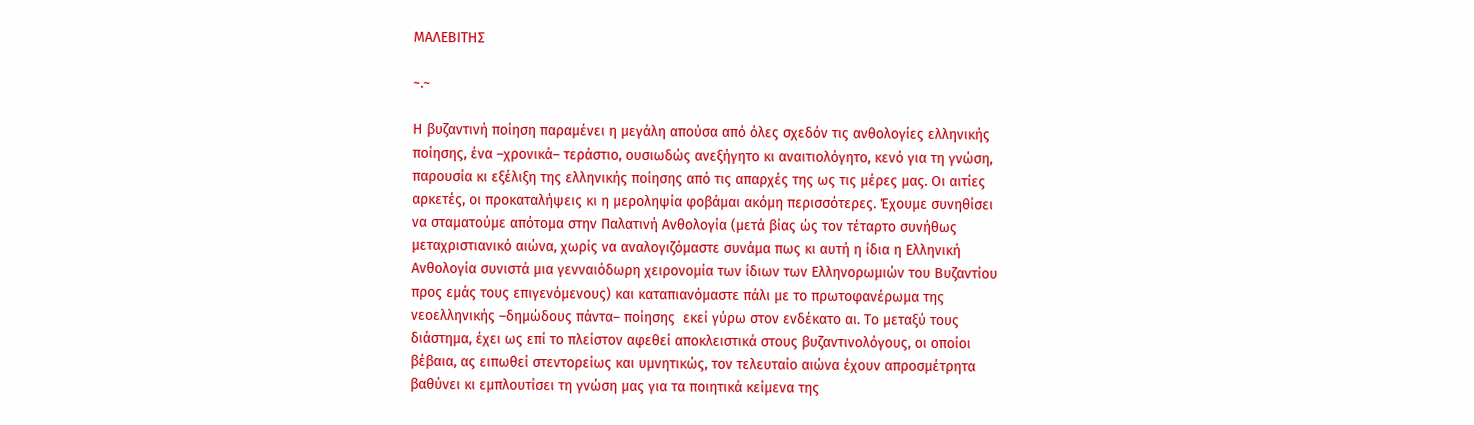ΜΑΛΕΒΙΤΗΣ

~.~

Η βυζαντινή ποίηση παραμένει η μεγάλη απούσα από όλες σχεδόν τις ανθολογίες ελληνικής ποίησης, ένα –χρονικά– τεράστιο, ουσιωδώς ανεξήγητο κι αναιτιολόγητο, κενό για τη γνώση, παρουσία κι εξέλιξη της ελληνικής ποίησης από τις απαρχές της ως τις μέρες μας. Οι αιτίες αρκετές, οι προκαταλήψεις κι η μεροληψία φοβάμαι ακόμη περισσότερες. Έχουμε συνηθίσει να σταματούμε απότομα στην Παλατινή Ανθολογία (μετά βίας ώς τον τέταρτο συνήθως μεταχριστιανικό αιώνα, χωρίς να αναλογιζόμαστε συνάμα πως κι αυτή η ίδια η Ελληνική Ανθολογία συνιστά μια γενναιόδωρη χειρονομία των ίδιων των Ελληνορωμιών του Βυζαντίου προς εμάς τους επιγενόμενους) και καταπιανόμαστε πάλι με το πρωτοφανέρωμα της νεοελληνικής –δημώδους πάντα– ποίησης  εκεί γύρω στον ενδέκατο αι. Το μεταξύ τους διάστημα, έχει ως επί το πλείστον αφεθεί αποκλειστικά στους βυζαντινολόγους, οι οποίοι βέβαια, ας ειπωθεί στεντορείως και υμνητικώς, τον τελευταίο αιώνα έχουν απροσμέτρητα βαθύνει κι εμπλουτίσει τη γνώση μας για τα ποιητικά κείμενα της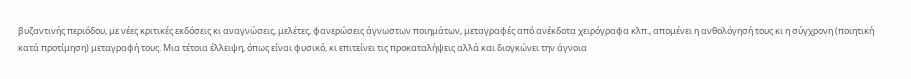βυζαντινής περιόδου, με νέες κριτικές εκδόσεις κι αναγνώσεις, μελέτες, φανερώσεις άγνωστων ποιημάτων, μεταγραφές από ανέκδοτα χειρόγραφα κλπ., απομένει η ανθολόγησή τους κι η σύγχρονη (ποιητική κατά προτίμηση) μεταγραφή τους. Μια τέτοια έλλειψη, όπως είναι φυσικό, κι επιτείνει τις προκαταλήψεις αλλά και διογκώνει την άγνοια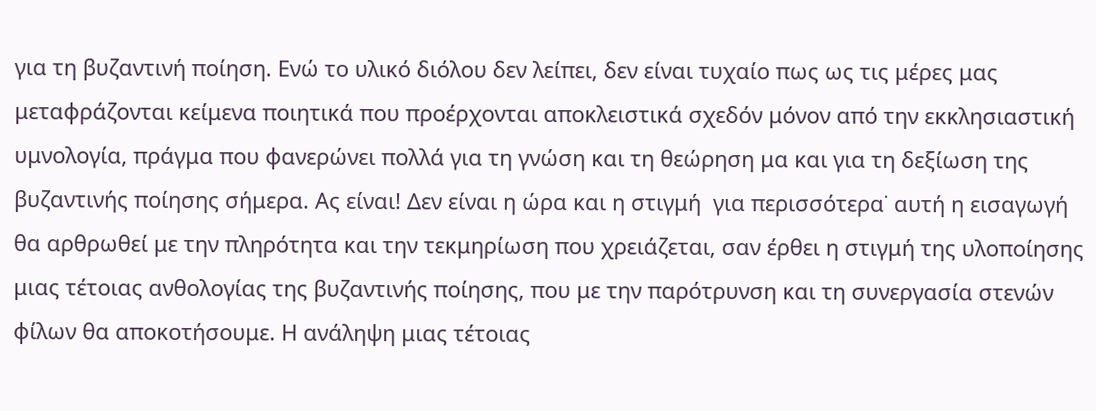για τη βυζαντινή ποίηση. Ενώ το υλικό διόλου δεν λείπει, δεν είναι τυχαίο πως ως τις μέρες μας μεταφράζονται κείμενα ποιητικά που προέρχονται αποκλειστικά σχεδόν μόνον από την εκκλησιαστική υμνολογία, πράγμα που φανερώνει πολλά για τη γνώση και τη θεώρηση μα και για τη δεξίωση της βυζαντινής ποίησης σήμερα. Ας είναι! Δεν είναι η ώρα και η στιγμή  για περισσότερα˙ αυτή η εισαγωγή θα αρθρωθεί με την πληρότητα και την τεκμηρίωση που χρειάζεται, σαν έρθει η στιγμή της υλοποίησης μιας τέτοιας ανθολογίας της βυζαντινής ποίησης, που με την παρότρυνση και τη συνεργασία στενών φίλων θα αποκοτήσουμε. Η ανάληψη μιας τέτοιας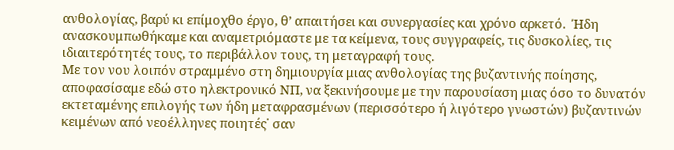ανθολογίας, βαρύ κι επίμοχθο έργο, θ’ απαιτήσει και συνεργασίες και χρόνο αρκετό.  Ήδη ανασκουμπωθήκαμε και αναμετριόμαστε με τα κείμενα, τους συγγραφείς, τις δυσκολίες, τις ιδιαιτερότητές τους, το περιβάλλον τους, τη μεταγραφή τους.
Με τον νου λοιπόν στραμμένο στη δημιουργία μιας ανθολογίας της βυζαντινής ποίησης, αποφασίσαμε εδώ στο ηλεκτρονικό ΝΠ, να ξεκινήσουμε με την παρουσίαση μιας όσο το δυνατόν εκτεταμένης επιλογής των ήδη μεταφρασμένων (περισσότερο ή λιγότερο γνωστών) βυζαντινών κειμένων από νεοέλληνες ποιητές˙ σαν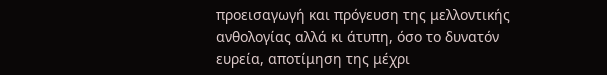προεισαγωγή και πρόγευση της μελλοντικής ανθολογίας αλλά κι άτυπη, όσο το δυνατόν ευρεία, αποτίμηση της μέχρι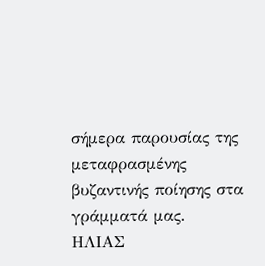σήμερα παρουσίας της μεταφρασμένης βυζαντινής ποίησης στα γράμματά μας.
ΗΛΙΑΣ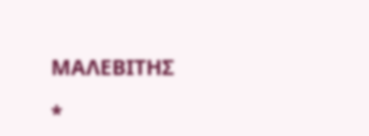ΜΑΛΕΒΙΤΗΣ

*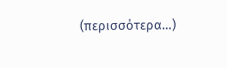(περισσότερα…)